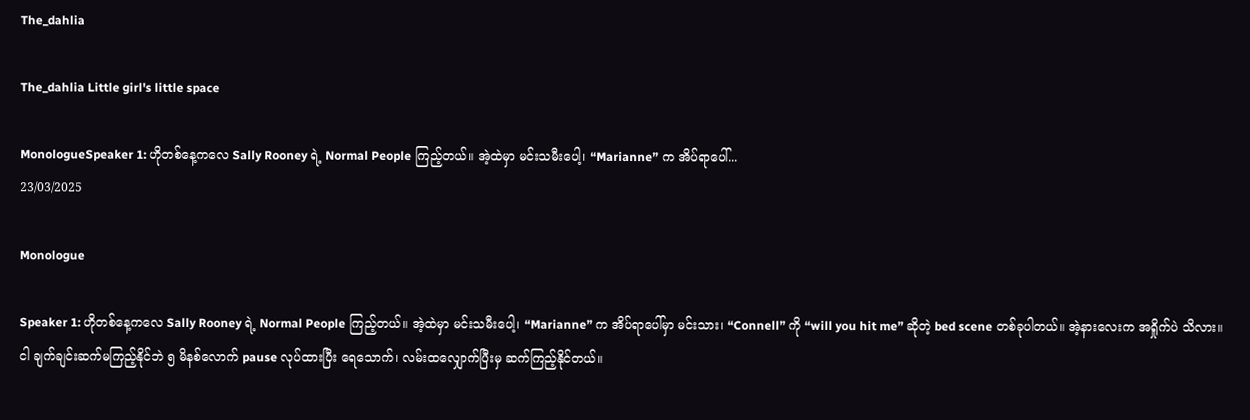The_dahlia

The_dahlia Little girl's little space

MonologueSpeaker 1: ဟိုတစ်နေ့ကလေ Sally Rooney ရဲ့ Normal People ကြည့်တယ်။ အဲ့ထဲမှာ မင်းသမီးပေါ့၊ “Marianne” က အိပ်ရာပေါ်...
23/03/2025

Monologue

Speaker 1: ဟိုတစ်နေ့ကလေ Sally Rooney ရဲ့ Normal People ကြည့်တယ်။ အဲ့ထဲမှာ မင်းသမီးပေါ့၊ “Marianne” က အိပ်ရာပေါ်မှာ မင်းသား၊ “Connell” ကို “will you hit me” ဆိုတဲ့ bed scene တစ်ခုပါတယ်။ အဲ့နားလေးက အရှိုက်ပဲ သိလား။ ငါ ချက်ချင်းဆက်မကြည့်နိုင်ဘဲ ၅ မိနစ်လောက် pause လုပ်ထားပြီး ရေသောက်၊ လမ်းထလျှောက်ပြီးမှ ဆက်ကြည့်နိုင်တယ်။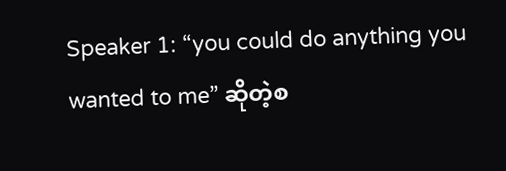Speaker 1: “you could do anything you wanted to me” ဆိုတဲ့စ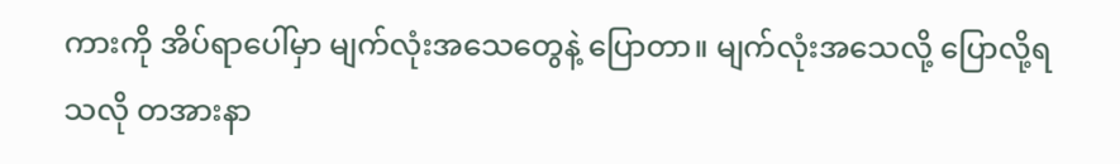ကားကို အိပ်ရာပေါ်မှာ မျက်လုံးအသေတွေနဲ့ ပြောတာ။ မျက်လုံးအသေလို့ ပြောလို့ရသလို တအားနာ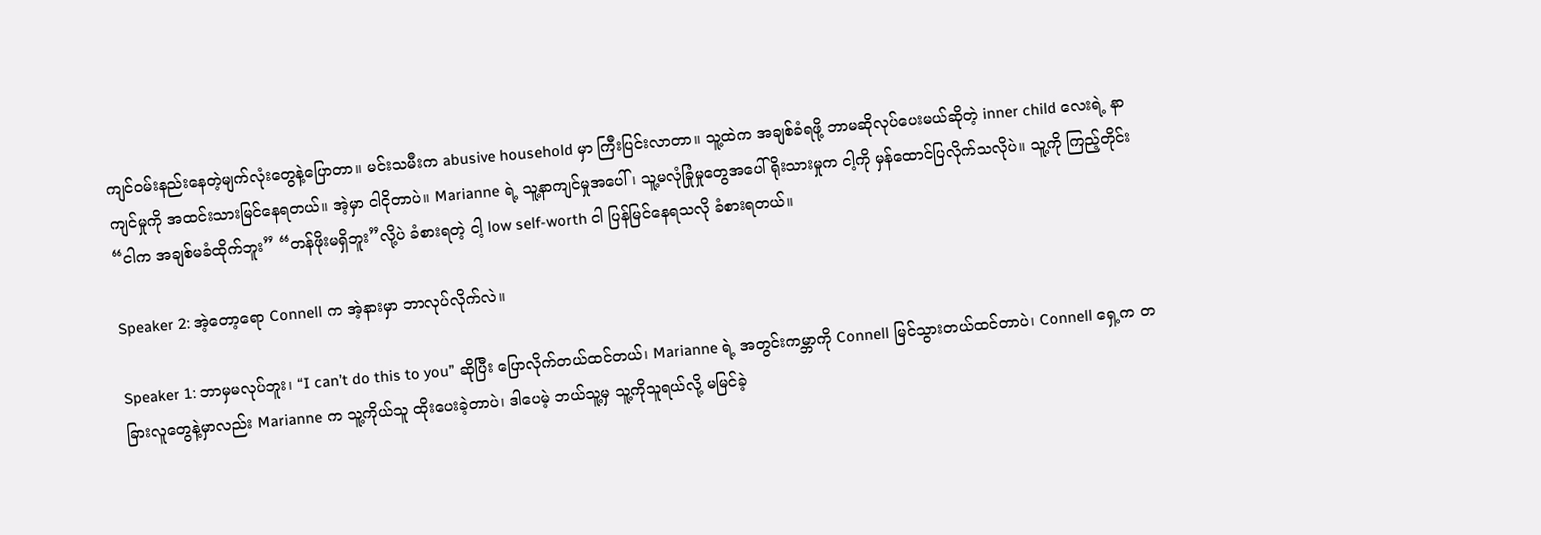ကျင်ဝမ်းနည်းနေတဲ့မျက်လုံးတွေနဲ့ပြောတာ။ မင်းသမီးက abusive household မှာ ကြီးပြင်းလာတာ။ သူ့ထဲက အချစ်ခံရဖို့ ဘာမဆိုလုပ်ပေးမယ်ဆိုတဲ့ inner child လေးရဲ့ နာကျင်မှုကို အထင်းသားမြင်နေရတယ်။ အဲ့မှာ ငါငိုတာပဲ။ Marianne ရဲ့ သူ့နာကျင်မှုအပေါ်၊ သူ့မလုံခြုံမှုတွေအပေါ် ရိုးသားမှုက ငါ့ကို မှန်ထောင်ပြလိုက်သလိုပဲ။ သူ့ကို ကြည့်တိုင်း “ငါက အချစ်မခံထိုက်ဘူး” “တန်ဖိုးမရှိဘူး”လို့ပဲ ခံစားရတဲ့ ငါ့ low self-worth ငါ ပြန်မြင်နေရသလို ခံစားရတယ်။

Speaker 2: အဲ့တော့ရော Connell က အဲ့နားမှာ ဘာလုပ်လိုက်လဲ။

Speaker 1: ဘာမှမလုပ်ဘူး၊ “I can’t do this to you” ဆိုပြီး ပြောလိုက်တယ်ထင်တယ်၊ Marianne ရဲ့ အတွင်းကမ္ဘာကို Connell မြင်သွားတယ်ထင်တာပဲ၊ Connell ရှေ့က တခြားလူတွေနဲ့မှာလည်း Marianne က သူ့ကိုယ်သူ ထိုးပေးခဲ့တာပဲ၊ ဒါပေမဲ့ ဘယ်သူ့မှ သူ့ကိုသူရယ်လို့ မမြင်ခဲ့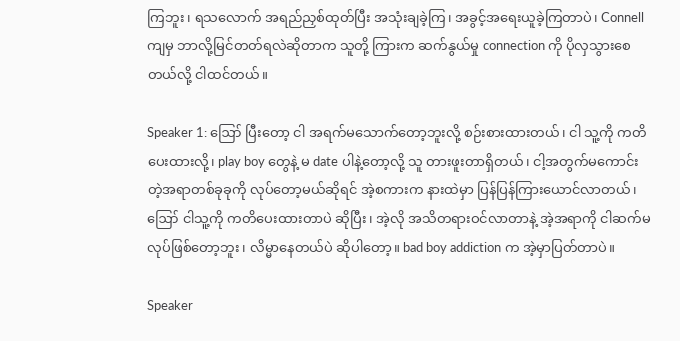ကြဘူး၊ ရသလောက် အရည်ညှစ်ထုတ်ပြီး အသုံးချခဲ့ကြ၊ အခွင့်အရေးယူခဲ့ကြတာပဲ၊ Connell ကျမှ ဘာလို့မြင်တတ်ရလဲဆိုတာက သူတို့ ကြားက ဆက်နွယ်မှု connection ကို ပိုလှသွားစေတယ်လို့ ငါထင်တယ်။

Speaker 1: ဪ ပြီးတော့ ငါ အရက်မသောက်တော့ဘူးလို့ စဉ်းစားထားတယ်၊ ငါ သူ့ကို ကတိပေးထားလို့၊ play boy တွေနဲ့ မ date ပါနဲ့တော့လို့ သူ တားဖူးတာရှိတယ်၊ ငါ့အတွက်မကောင်းတဲ့အရာတစ်ခုခုကို လုပ်တော့မယ်ဆိုရင် အဲ့စကားက နားထဲမှာ ပြန်ပြန်ကြားယောင်လာတယ်၊ ဪ ငါသူ့ကို ကတိပေးထားတာပဲ ဆိုပြီး၊ အဲ့လို အသိတရားဝင်လာတာနဲ့ အဲ့အရာကို ငါဆက်မလုပ်ဖြစ်တော့ဘူး၊ လိမ္မာနေတယ်ပဲ ဆိုပါတော့။ bad boy addiction က အဲ့မှာပြတ်တာပဲ။

Speaker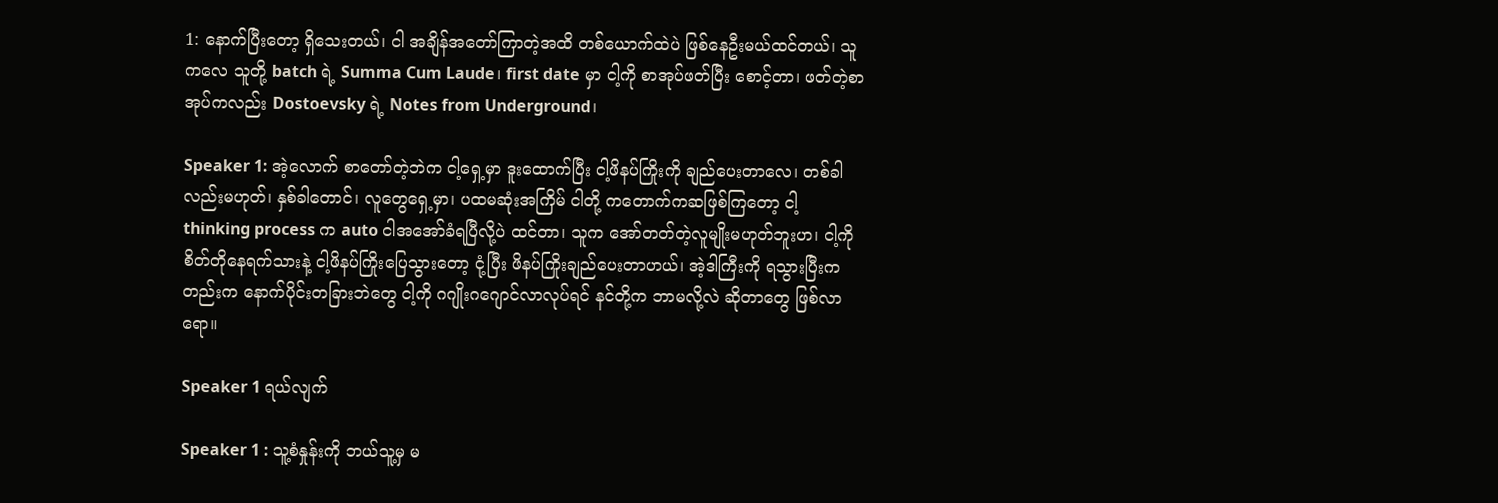1: နောက်ပြီးတော့ ရှိသေးတယ်၊ ငါ အချိန်အတော်ကြာတဲ့အထိ တစ်ယောက်ထဲပဲ ဖြစ်နေဦးမယ်ထင်တယ်၊ သူကလေ သူတို့ batch ရဲ့ Summa Cum Laude၊ first date မှာ ငါ့ကို စာအုပ်ဖတ်ပြီး စောင့်တာ၊ ဖတ်တဲ့စာအုပ်ကလည်း Dostoevsky ရဲ့ Notes from Underground၊

Speaker 1: အဲ့လောက် စာတော်တဲ့ဘဲက ငါ့ရှေ့မှာ ဒူးထောက်ပြီး ငါ့ဖိနပ်ကြိုးကို ချည်ပေးတာလေ၊ တစ်ခါလည်းမဟုတ်၊ နှစ်ခါတောင်၊ လူတွေရှေ့မှာ၊ ပထမဆုံးအကြိမ် ငါတို့ ကတောက်ကဆဖြစ်ကြတော့ ငါ့ thinking process က auto ငါအအော်ခံရပြီလို့ပဲ ထင်တာ၊ သူက အော်တတ်တဲ့လူမျိုးမဟုတ်ဘူးဟ၊ ငါ့ကိုစိတ်တိုနေရက်သားနဲ့ ငါ့ဖိနပ်ကြိုးပြေသွားတော့ ငုံ့ပြီး ဖိနပ်ကြိုးချည်ပေးတာဟယ်၊ အဲ့ဒါကြီးကို ရသွားပြီးကတည်းက နောက်ပိုင်းတခြားဘဲတွေ ငါ့ကို ဂဂျိုးဂဂျောင်လာလုပ်ရင် နင်တို့က ဘာမလို့လဲ ဆိုတာတွေ ဖြစ်လာရော။

Speaker 1 ရယ်လျက်

Speaker 1 : သူ့စံနှုန်းကို ဘယ်သူ့မှ မ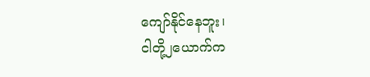ကျော်နိုင်နေဘူး၊
ငါတို့၂ယောက်က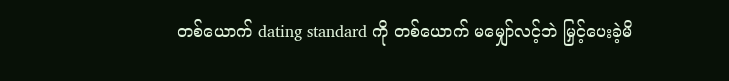တစ်ယောက် dating standard ကို တစ်ယောက် မမျှော်လင့်ဘဲ မြှင့်ပေးခဲ့မိ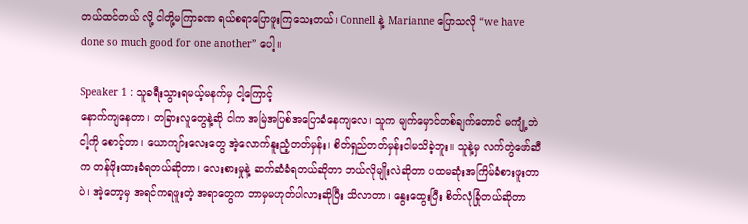တယ်ထင်တယ် လို့ ငါတို့မကြာခဏ ရယ်စရာပြောဖူးကြသေးတယ်၊ Connell နဲ့ Marianne ပြောသလို “we have done so much good for one another” ပေါ့။

Speaker 1 : သူခရီးသွားရမယ့်မနက်မှ ငါ့ကြောင့်
နောက်ကျနေတာ၊ တခြားလူတွေနဲ့ဆို ငါက အမြဲအပြစ်အပြောခံနေကျလေ၊ သူက မျက်မှောင်တစ်ချက်တောင် မကျုံ့ဘဲ ငါ့ကို စောင့်တာ၊ ယောကျာ်းလေးတွေ အဲ့လောက်နူးညံ့တတ်မှန်း၊ စိတ်ရှည်တတ်မှန်းငါမသိခဲ့ဘူး။ သူနဲ့မှ လက်တွဲဖော်ဆီက တန်ဖိုးထားခံရတယ်ဆိုတာ၊ လေးစားမှုနဲ့ ဆက်ဆံခံရတယ်ဆိုတာ ဘယ်လိုမျိုးလဲဆိုတာ ပထမဆုံးအကြိမ်ခံစားဖူးတာပဲ၊ အဲ့တော့မှ အရင်ကရဖူးတဲ့ အရာတွေက ဘာမှမဟုတ်ပါလားဆိုပြီး သိလာတာ၊ နွေးထွေးပြီး စိတ်လုံခြုံတယ်ဆိုတာ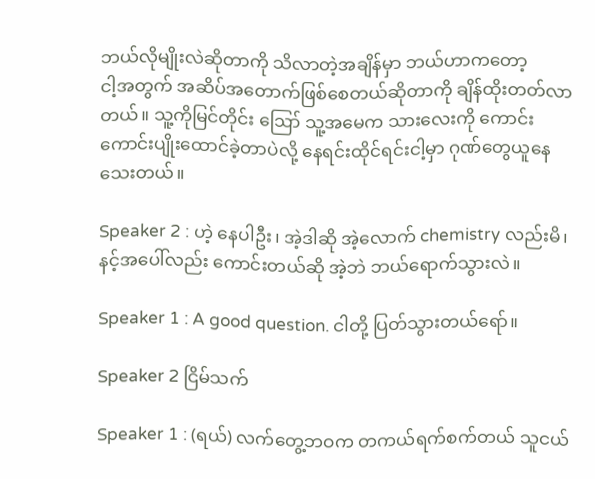ဘယ်လိုမျိုးလဲဆိုတာကို သိလာတဲ့အချိန်မှာ ဘယ်ဟာကတော့
ငါ့အတွက် အဆိပ်အတောက်ဖြစ်စေတယ်ဆိုတာကို ချိန်ထိုးတတ်လာတယ်။ သူ့ကိုမြင်တိုင်း ဪ သူ့အမေက သားလေးကို ကောင်းကောင်းပျိုးထောင်ခဲ့တာပဲလို့ နေရင်းထိုင်ရင်းငါ့မှာ ဂုဏ်တွေယူနေသေးတယ်။

Speaker 2 : ဟဲ့ နေပါဦး၊ အဲ့ဒါဆို အဲ့လောက် chemistry လည်းမိ၊ နင့်အပေါ်လည်း ကောင်းတယ်ဆို အဲ့ဘဲ ဘယ်ရောက်သွားလဲ။

Speaker 1 : A good question. ငါတို့ ပြတ်သွားတယ်ရော်။

Speaker 2 ငြိမ်သက်

Speaker 1 : (ရယ်) လက်တွေ့ဘဝက တကယ်ရက်စက်တယ် သူငယ်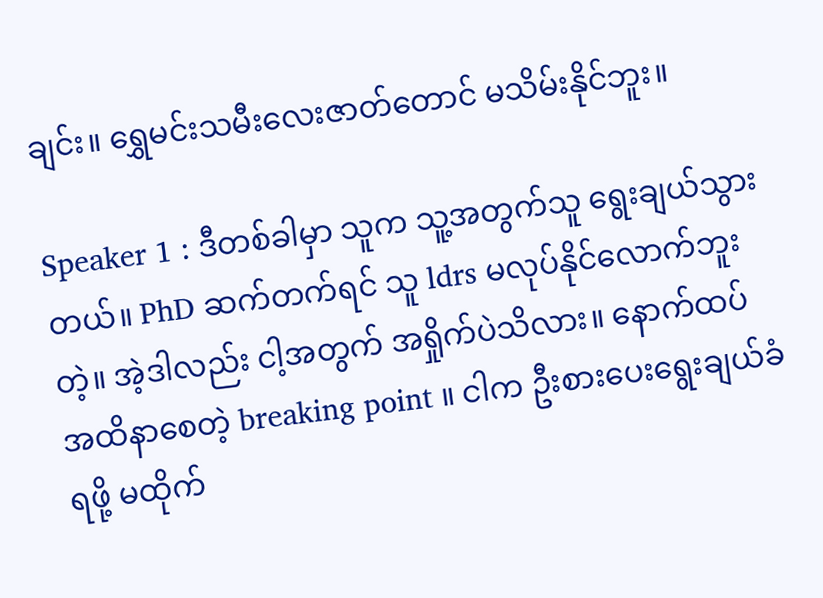ချင်း။ ရွှေမင်းသမီးလေးဇာတ်တောင် မသိမ်းနိုင်ဘူး။

Speaker 1 : ဒီတစ်ခါမှာ သူက သူ့အတွက်သူ ရွေးချယ်သွားတယ်။ PhD ဆက်တက်ရင် သူ ldrs မလုပ်နိုင်လောက်ဘူးတဲ့။ အဲ့ဒါလည်း ငါ့အတွက် အရှိုက်ပဲသိလား။ နောက်ထပ် အထိနာစေတဲ့ breaking point ။ ငါက ဦးစားပေးရွေးချယ်ခံရဖို့ မထိုက်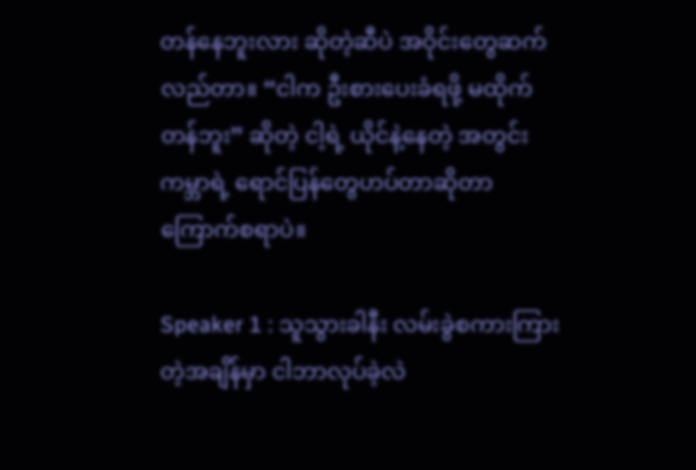တန်နေဘူးလား ဆိုတဲ့ဆီပဲ အဝိုင်းတွေဆက်လည်တာ။ “ငါက ဦးစားပေးခံရဖို့ မထိုက်တန်ဘူး” ဆိုတဲ့ ငါ့ရဲ့ ယိုင်နဲ့နေတဲ့ အတွင်းကမ္ဘာရဲ့ ရောင်ပြန်တွေဟပ်တာဆိုတာ ကြောက်စရာပဲ။

Speaker 1 : သူသွားခါနီး လမ်းခွဲစကားကြားတဲ့အချိန်မှာ ငါဘာလုပ်ခဲ့လဲ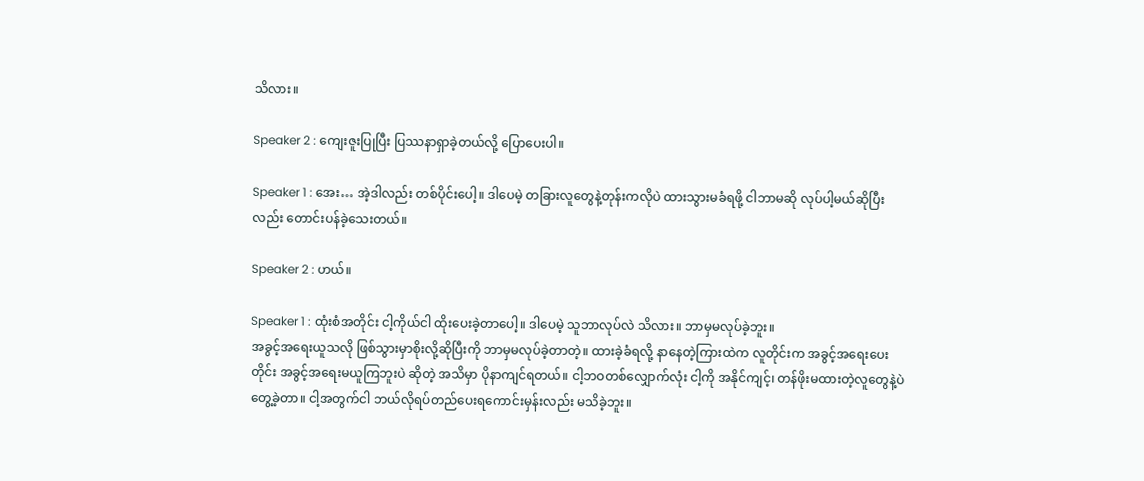သိလား။

Speaker 2 : ကျေးဇူးပြုပြီး ပြဿနာရှာခဲ့တယ်လို့ ပြောပေးပါ။

Speaker 1 : အေး… အဲ့ဒါလည်း တစ်ပိုင်းပေါ့။ ဒါပေမဲ့ တခြားလူတွေနဲ့တုန်းကလိုပဲ ထားသွားမခံရဖို့ ငါဘာမဆို လုပ်ပါ့မယ်ဆိုပြီးလည်း တောင်းပန်ခဲ့သေးတယ်။

Speaker 2 : ဟယ်။

Speaker 1 : ထုံးစံအတိုင်း ငါ့ကိုယ်ငါ ထိုးပေးခဲ့တာပေါ့။ ဒါပေမဲ့ သူဘာလုပ်လဲ သိလား။ ဘာမှမလုပ်ခဲ့ဘူး။
အခွင့်အရေးယူသလို ဖြစ်သွားမှာစိုးလို့ဆိုပြီးကို ဘာမှမလုပ်ခဲ့တာတဲ့။ ထားခဲ့ခံရလို့ နာနေတဲ့ကြားထဲက လူတိုင်းက အခွင့်အရေးပေးတိုင်း အခွင့်အရေးမယူကြဘူးပဲ ဆိုတဲ့ အသိမှာ ပိုနာကျင်ရတယ်။ ငါ့ဘဝတစ်လျှောက်လုံး ငါ့ကို အနိုင်ကျင့်၊ တန်ဖိုးမထားတဲ့လူတွေနဲ့ပဲ တွေ့ခဲ့တာ။ ငါ့အတွက်ငါ ဘယ်လိုရပ်တည်ပေးရကောင်းမှန်းလည်း မသိခဲ့ဘူး။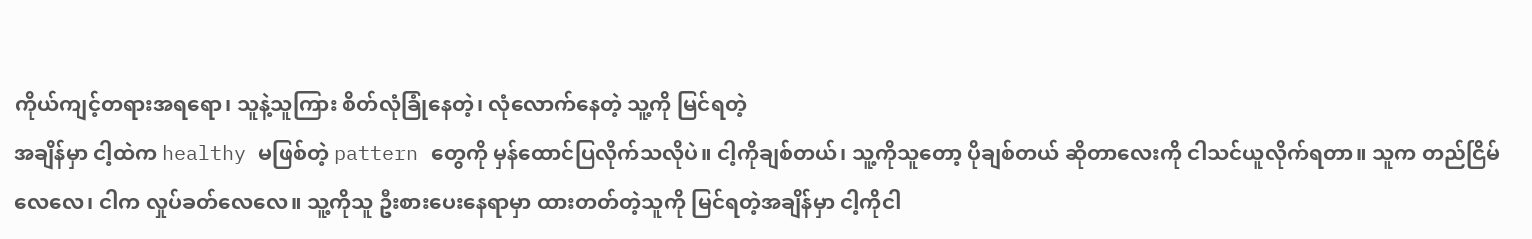ကိုယ်ကျင့်တရားအရရော၊ သူနဲ့သူကြား စိတ်လုံခြုံနေတဲ့၊ လုံလောက်နေတဲ့ သူ့ကို မြင်ရတဲ့
အချိန်မှာ ငါ့ထဲက healthy မဖြစ်တဲ့ pattern တွေကို မှန်ထောင်ပြလိုက်သလိုပဲ။ ငါ့ကိုချစ်တယ်၊ သူ့ကိုသူတော့ ပိုချစ်တယ် ဆိုတာလေးကို ငါသင်ယူလိုက်ရတာ။ သူက တည်ငြိမ်လေလေ၊ ငါက လှုပ်ခတ်လေလေ။ သူ့ကိုသူ ဦးစားပေးနေရာမှာ ထားတတ်တဲ့သူကို မြင်ရတဲ့အချိန်မှာ ငါ့ကိုငါ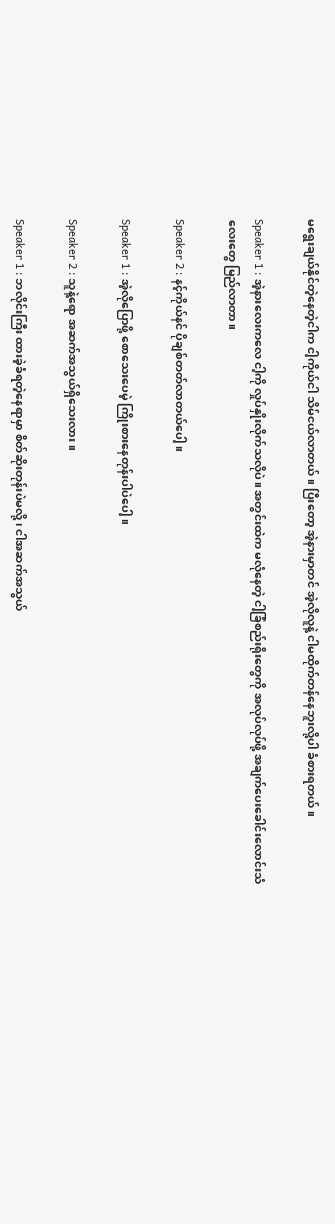မရွေးချယ်နိုင်တဲ့နေတဲ့ငါက ငါ့ကိုယ်ငါ သိမ်ငယ်လာတယ်။ ပြီးတော့ အဲ့နားမှာတင် အဲ့လိုလူနဲ့ ငါမထိုက်တန်နေဘူးလို့ပါ ခံစားရတယ်။

Speaker 1 : အဲ့နားလေးကလေ ငါ့ကို လှုပ်နှိုးလိုက်သလိုပဲ။ အတွင်းထဲက မလုံနေတဲ့ ငါ့ခြံစည်းရိုးတွေကို အလုပ်လုပ်ဖို့ အချက်ပေးခေါင်းလောင်းသံလေးတွေ မြည်လာတာ။

Speaker 2 : နင့်ကိုယ်နင် ပိုချစ်တတ်လာတယ်ပေါ့။

Speaker 1 : အဲ့လိုပြောဖို့ စောသေးပေမဲ့ ကြိုးစားနေတုန်းပါပဲပေါ့။

Speaker 2 : သူနဲ့ရော အဆက်အသွယ်ရှိသေးလား။

Speaker 1 : ဘလိုင်းကြီး ထားခဲ့ခံရတဲ့နေရာမှာ စိတ်ဆိုးတုန်းပဲမလို့၊ ငါအဆက်အသွယ်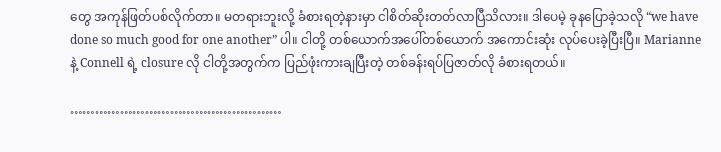တွေ အကုန်ဖြတ်ပစ်လိုက်တာ။ မတရားဘူးလို့ ခံစားရတဲ့နားမှာ ငါစိတ်ဆိုးတတ်လာပြီသိလား။ ဒါပေမဲ့ ခုနပြောခဲ့သလို “we have done so much good for one another” ပါ။ ငါတို့ တစ်ယောက်အပေါ်တစ်ယောက် အကောင်းဆုံး လုပ်ပေးခဲ့ပြီးပြီ။ Marianne နဲ့ Connell ရဲ့ closure လို ငါတို့အတွက်က ပြည်ဖုံးကားချပြီးတဲ့ တစ်ခန်းရပ်ပြဇာတ်လို ခံစားရတယ်။

……………………………………………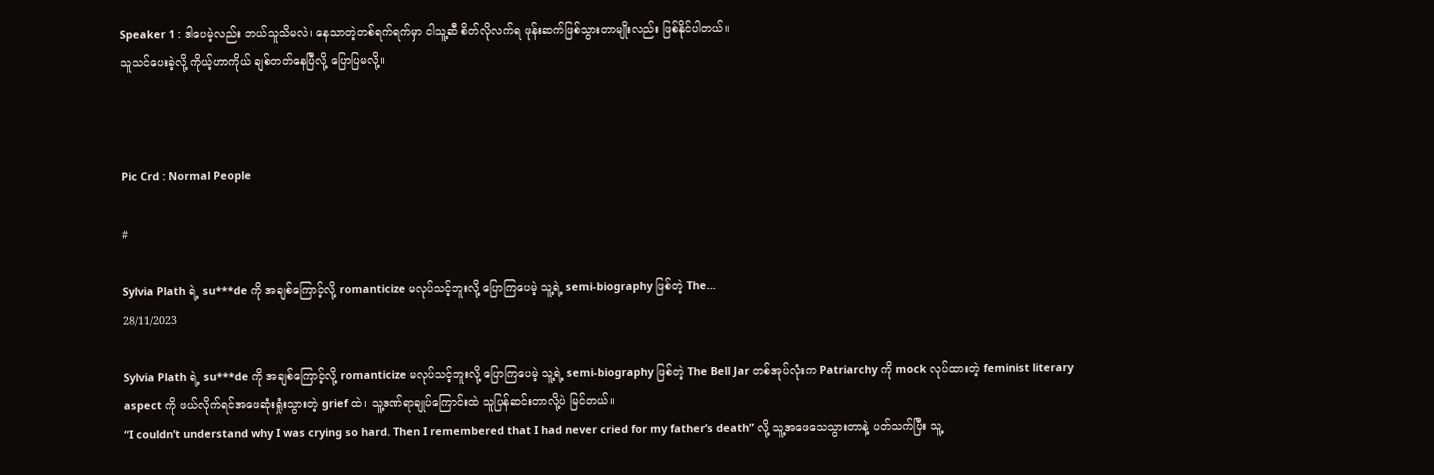Speaker 1 : ဒါပေမဲ့လည်း ဘယ်သူသိမလဲ၊ နေသာတဲ့တစ်ရက်ရက်မှာ ငါသူ့ဆီ စိတ်လိုလက်ရ ဖုန်းဆက်ဖြစ်သွားတာမျိုးလည်း ဖြစ်နိုင်ပါတယ်။
သူသင်ပေးခဲ့လို့ ကိုယ့်ဟာကိုယ် ချစ်တတ်နေပြီလို့ ပြောပြမလို့။



Pic Crd : Normal People

#

Sylvia Plath ရဲ့ su***de ကို အချစ်ကြောင့်လို့ romanticize မလုပ်သင့်ဘူးလို့ ပြောကြပေမဲ့ သူ့ရဲ့ semi-biography ဖြစ်တဲ့ The...
28/11/2023

Sylvia Plath ရဲ့ su***de ကို အချစ်ကြောင့်လို့ romanticize မလုပ်သင့်ဘူးလို့ ပြောကြပေမဲ့ သူ့ရဲ့ semi-biography ဖြစ်တဲ့ The Bell Jar တစ်အုပ်လုံးက Patriarchy ကို mock လုပ်ထားတဲ့ feminist literary aspect ကို ဖယ်လိုက်ရင်အဖေဆုံးရှုံးသွားတဲ့ grief ထဲ၊ သူ့ဒဏ်ရာချုပ်ကြောင်းထဲ သူပြန်ဆင်းတာလို့ပဲ မြင်တယ်။
“I couldn’t understand why I was crying so hard. Then I remembered that I had never cried for my father’s death” လို့ သူ့အဖေသေသွားတာနဲ့ ပတ်သက်ပြီး သူ့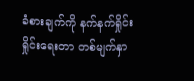ခံစားချက်ကို နက်နက်ရှိုင်းရှိုင်းရေးတာ တစ်မျက်နှာ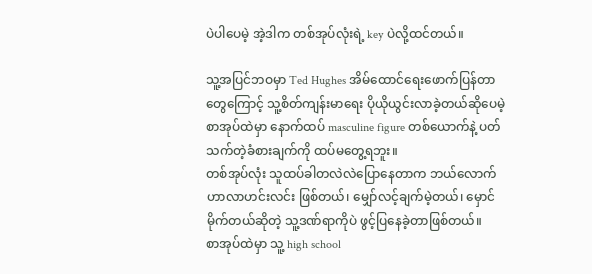ပဲပါပေမဲ့ အဲ့ဒါက တစ်အုပ်လုံးရဲ့ key ပဲလို့ထင်တယ်။

သူ့အပြင်ဘဝမှာ Ted Hughes အိမ်ထောင်ရေးဖောက်ပြန်တာတွေကြောင့် သူ့စိတ်ကျန်းမာရေး ပိုယိုယွင်းလာခဲ့တယ်ဆိုပေမဲ့ စာအုပ်ထဲမှာ နောက်ထပ် masculine figure တစ်ယောက်နဲ့ ပတ်သက်တဲ့ခံစားချက်ကို ထပ်မတွေ့ရဘူး။
တစ်အုပ်လုံး သူထပ်ခါတလဲလဲပြောနေတာက ဘယ်လောက် ဟာလာဟင်းလင်း ဖြစ်တယ်၊ မျှော်လင့်ချက်မဲ့တယ်၊ မှောင်မိုက်တယ်ဆိုတဲ့ သူ့ဒဏ်ရာကိုပဲ ဖွင့်ပြနေခဲ့တာဖြစ်တယ်။
စာအုပ်ထဲမှာ သူ့ high school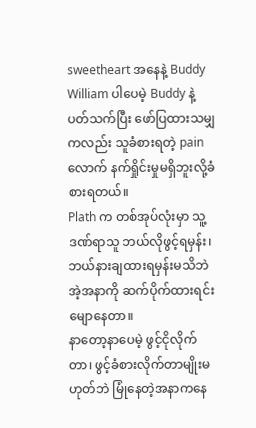sweetheart အနေနဲ့ Buddy William ပါပေမဲ့ Buddy နဲ့ပတ်သက်ပြီး ဖော်ပြထားသမျှကလည်း သူခံစားရတဲ့ pain လောက် နက်ရှိုင်းမှုမရှိဘူးလို့ခံစားရတယ်။
Plath က တစ်အုပ်လုံးမှာ သူ့ဒဏ်ရာသူ ဘယ်လိုဖွင့်ရမှန်း၊ ဘယ်နားချထားရမှန်းမသိဘဲ အဲ့အနာကို ဆက်ပိုက်ထားရင်း မျောနေတာ။
နာတော့နာပေမဲ့ ဖွင့်ငိုလိုက်တာ၊ ဖွင့်ခံစားလိုက်တာမျိုးမဟုတ်ဘဲ မြုံနေတဲ့အနာကနေ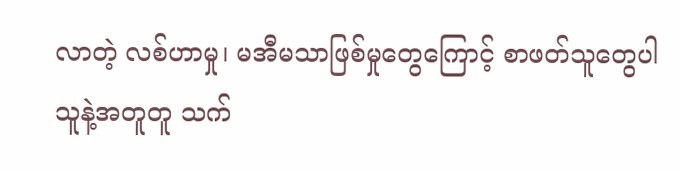လာတဲ့ လစ်ဟာမှု၊ မအီမသာဖြစ်မှုတွေကြောင့် စာဖတ်သူတွေပါ သူနဲ့အတူတူ သက်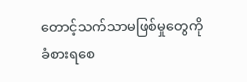တောင့်သက်သာမဖြစ်မှုတွေကို ခံစားရစေ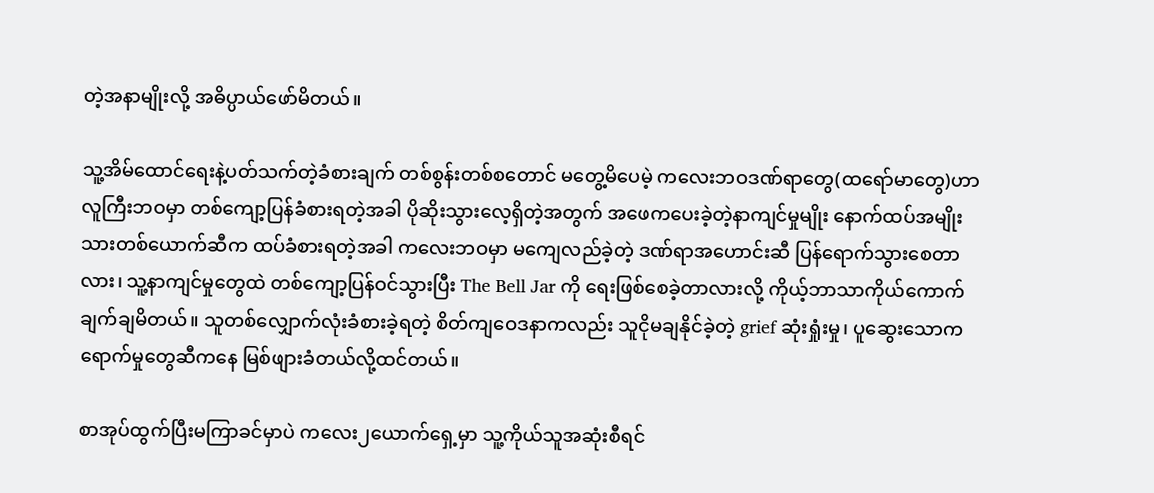တဲ့အနာမျိုးလို့ အဓိပ္ပာယ်ဖော်မိတယ်။

သူ့အိမ်ထောင်ရေးနဲ့ပတ်သက်တဲ့ခံစားချက် တစ်စွန်းတစ်စတောင် မတွေ့မိပေမဲ့ ကလေးဘဝဒဏ်ရာတွေ(ထရော်မာတွေ)ဟာ လူကြီးဘဝမှာ တစ်ကျော့ပြန်ခံစားရတဲ့အခါ ပိုဆိုးသွားလေ့ရှိတဲ့အတွက် အဖေကပေးခဲ့တဲ့နာကျင်မှုမျိုး နောက်ထပ်အမျိုးသားတစ်ယောက်ဆီက ထပ်ခံစားရတဲ့အခါ ကလေးဘဝမှာ မကျေလည်ခဲ့တဲ့ ဒဏ်ရာအဟောင်းဆီ ပြန်ရောက်သွားစေတာလား၊ သူ့နာကျင်မှုတွေထဲ တစ်ကျော့ပြန်ဝင်သွားပြီး The Bell Jar ကို ရေးဖြစ်စေခဲ့တာလားလို့ ကိုယ့်ဘာသာကိုယ်ကောက်ချက်ချမိတယ်။ သူတစ်လျှောက်လုံးခံစားခဲ့ရတဲ့ စိတ်ကျဝေဒနာကလည်း သူငိုမချနိုင်ခဲ့တဲ့ grief ဆုံးရှုံးမှု၊ ပူဆွေးသောကရောက်မှုတွေဆီကနေ မြစ်ဖျားခံတယ်လို့ထင်တယ်။

စာအုပ်ထွက်ပြီးမကြာခင်မှာပဲ ကလေး၂ယောက်ရှေ့မှာ သူ့ကိုယ်သူအဆုံးစီရင်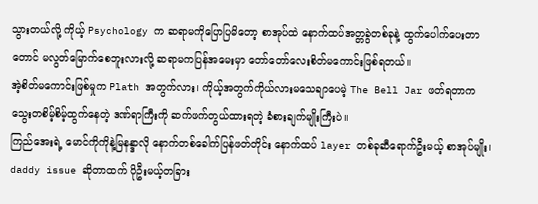သွားတယ်လို့ ကိုယ့် Psychology က ဆရာမကိုပြောပြမိတော့ စာအုပ်ထဲ နောက်ထပ်အတ္တခွဲတစ်ခုနဲ့ ထွက်ပေါက်ပေးတာတောင် မလွတ်မြောက်စေဘူးလားလို့ ဆရာမကပြန်အမေးမှာ တော်တော်လေးစိတ်မကောင်းဖြစ်ရတယ်။
အဲ့စိတ်မကောင်းဖြစ်မှုက Plath အတွက်လား၊ ကိုယ့်အတွက်ကိုယ်လားမသေချာပေမဲ့ The Bell Jar ဖတ်ရတာက သွေးတစိမ့်စိမ့်ထွက်နေတဲ့ ဒဏ်ရာကြီးကို ဆက်ဖက်တွယ်ထားရတဲ့ ခံစားချက်မျိုးကြီးပဲ။
ကြည်အေးရဲ့ မောင်ကိုကိုနဲ့မြနန္ဒာလို နောက်တစ်ခေါက်ပြန်ဖတ်တိုင်း နောက်ထပ် layer တစ်ခုဆီရောက်ဦးမယ့် စာအုပ်မျိုး၊ daddy issue ဆိုတာထက် ပိုဦးမယ့်တခြား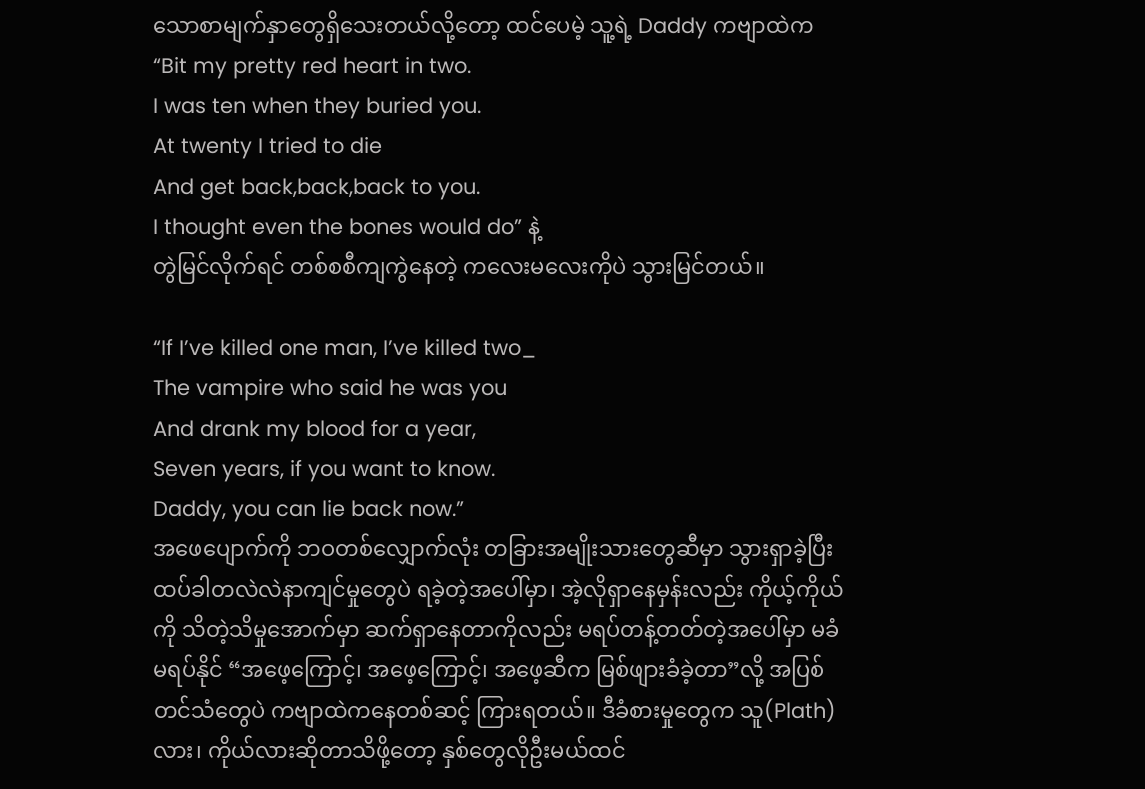သောစာမျက်နှာတွေရှိသေးတယ်လို့တော့ ထင်ပေမဲ့ သူ့ရဲ့ Daddy ကဗျာထဲက
“Bit my pretty red heart in two.
I was ten when they buried you.
At twenty I tried to die
And get back,back,back to you.
I thought even the bones would do” နဲ့
တွဲမြင်လိုက်ရင် တစ်စစီကျကွဲနေတဲ့ ကလေးမလေးကိုပဲ သွားမြင်တယ်။

“If I’ve killed one man, I’ve killed two_
The vampire who said he was you
And drank my blood for a year,
Seven years, if you want to know.
Daddy, you can lie back now.”
အဖေပျောက်ကို ဘဝတစ်လျှောက်လုံး တခြားအမျိုးသားတွေဆီမှာ သွားရှာခဲ့ပြီး ထပ်ခါတလဲလဲနာကျင်မှုတွေပဲ ရခဲ့တဲ့အပေါ်မှာ၊ အဲ့လိုရှာနေမှန်းလည်း ကိုယ့်ကိုယ်ကို သိတဲ့သိမှုအောက်မှာ ဆက်ရှာနေတာကိုလည်း မရပ်တန့်တတ်တဲ့အပေါ်မှာ မခံမရပ်နိုင် “အဖေ့ကြောင့်၊ အဖေ့ကြောင့်၊ အဖေ့ဆီက မြစ်ဖျားခံခဲ့တာ”လို့ အပြစ်တင်သံတွေပဲ ကဗျာထဲကနေတစ်ဆင့် ကြားရတယ်။ ဒီခံစားမှုတွေက သူ(Plath)လား၊ ကိုယ်လားဆိုတာသိဖို့တော့ နှစ်တွေလိုဦးမယ်ထင်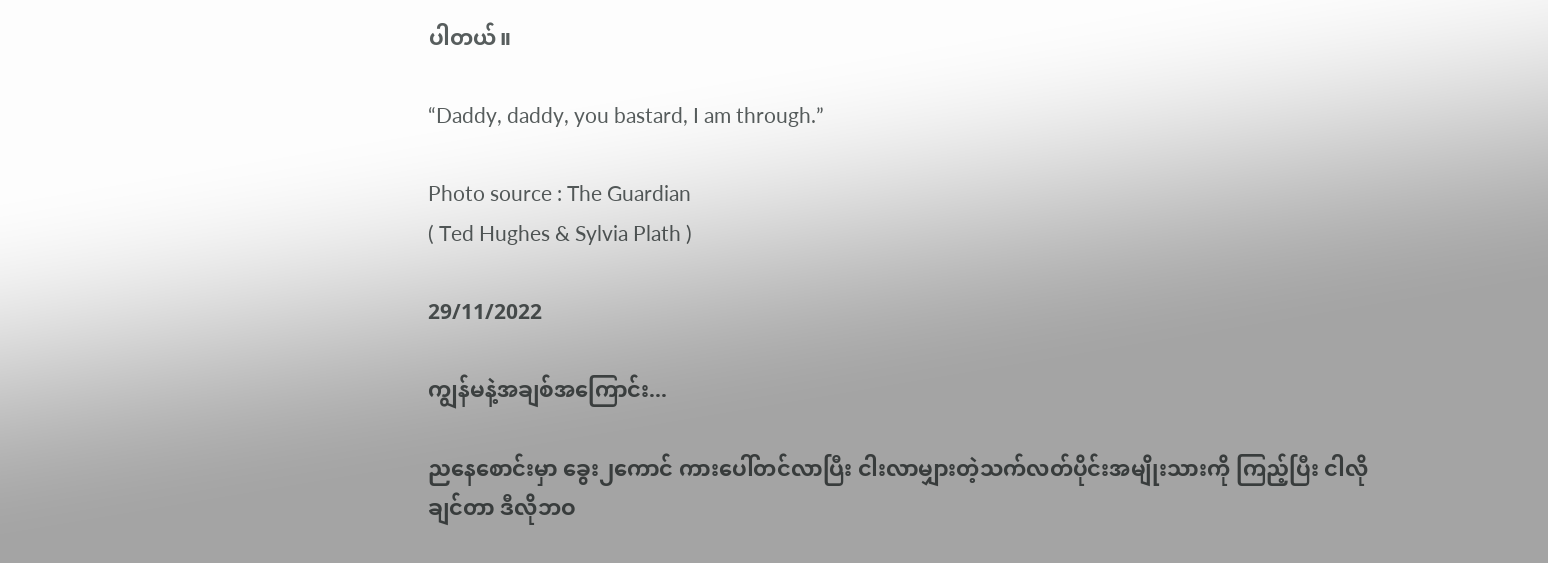ပါတယ်။

“Daddy, daddy, you bastard, I am through.”

Photo source : The Guardian
( Ted Hughes & Sylvia Plath )

29/11/2022

ကျွန်မနဲ့အချစ်အကြောင်း...

ညနေစောင်းမှာ ခွေး၂ကောင် ကားပေါ်တင်လာပြီး ငါးလာမျှားတဲ့သက်လတ်ပိုင်းအမျိုးသားကို ကြည့်ပြီး ငါလိုချင်တာ ဒီလိုဘဝ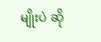မျိုးပဲ ဆို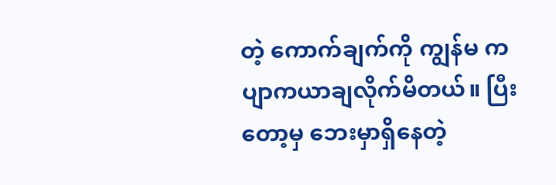တဲ့ ကောက်ချက်ကို ကျွန်မ ကပျာကယာချလိုက်မိတယ်။ ပြီးတော့မှ ဘေးမှာရှိနေတဲ့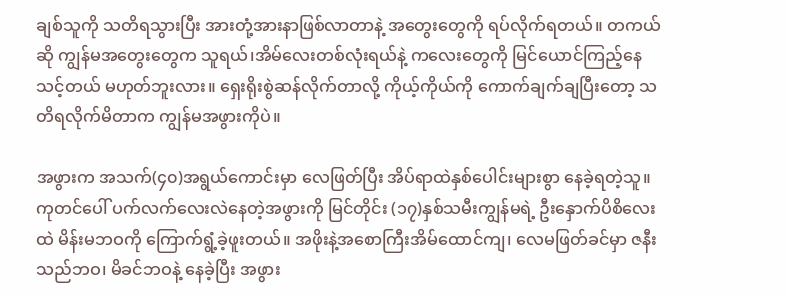ချစ်သူကို သတိရသွားပြီး အားတုံ့အားနာဖြစ်လာတာနဲ့ အတွေးတွေကို ရပ်လိုက်ရတယ်။ တကယ်ဆို ကျွန်မအတွေးတွေက သူရယ်၊အိမ်လေးတစ်လုံးရယ်နဲ့ ကလေးတွေကို မြင်ယောင်ကြည့်နေသင့်တယ် မဟုတ်ဘူးလား။ ရှေးရိုးစွဲဆန်လိုက်တာလို့ ကိုယ့်ကိုယ်ကို ကောက်ချက်ချပြီးတော့ သတိရလိုက်မိတာက ကျွန်မအဖွားကိုပဲ။

အဖွားက အသက်(၄၀)အရွယ်ကောင်းမှာ လေဖြတ်ပြီး အိပ်ရာထဲနှစ်ပေါင်းများစွာ နေခဲ့ရတဲ့သူ။ ကုတင်ပေါ် ပက်လက်လေးလဲနေတဲ့အဖွားကို မြင်တိုင်း (၁၇)နှစ်သမီးကျွန်မရဲ့ ဦးနှောက်ပိစိလေးထဲ မိန်းမဘဝကို ကြောက်ရွံ့ခဲ့ဖူးတယ်။ အဖိုးနဲ့အစောကြီးအိမ်ထောင်ကျ၊ လေမဖြတ်ခင်မှာ ဇနီးသည်ဘဝ၊ မိခင်ဘဝနဲ့ နေခဲ့ပြီး အဖွား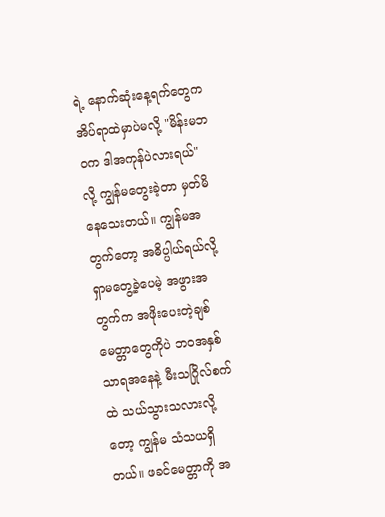ရဲ့ နောက်ဆုံးနေ့ရက်တွေက အိပ်ရာထဲမှာပဲမလို့ "မိန်းမဘဝက ဒါအကုန်ပဲလားရယ်" လို့ ကျွန်မတွေးခဲ့တာ မှတ်မိနေသေးတယ်။ ကျွန်မအတွက်တော့ အဓိပ္ပါယ်ရယ်လို့ ရှာမတွေ့ခဲ့ပေမဲ့ အဖွားအတွက်က အဖိုးပေးတဲ့ချစ်မေတ္တာတွေကိုပဲ ဘဝအနှစ်သာရအနေနဲ့ မီးသဂြိုလ်စက်ထဲ သယ်သွားသလားလို့တော့ ကျွန်မ သံသယရှိတယ်။ ဖခင်မေတ္တာကို အ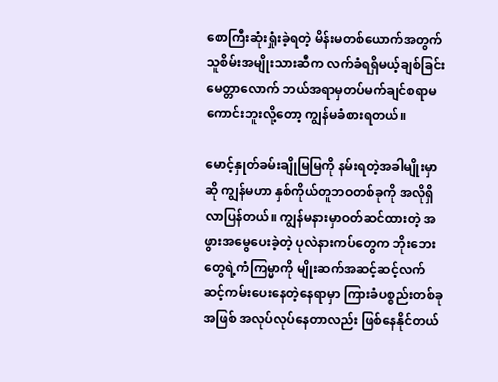စောကြီးဆုံးရှုံးခဲ့ရတဲ့ မိန်းမတစ်ယောက်အတွက် သူစိမ်းအမျိုးသားဆီက လက်ခံရရှိမယ့်ချစ်ခြင်းမေတ္တာလောက် ဘယ်အရာမှတပ်မက်ချင်စရာမကောင်းဘူးလို့တော့ ကျွန်မခံစားရတယ်။

မောင့်နှုတ်ခမ်းချိုမြမြကို နမ်းရတဲ့အခါမျိုးမှာဆို ကျွန်မဟာ နှစ်ကိုယ်တူဘဝတစ်ခုကို အလိုရှိလာပြန်တယ်။ ကျွန်မနားမှာဝတ်ဆင်ထားတဲ့ အဖွားအမွေပေးခဲ့တဲ့ ပုလဲနားကပ်တွေက ဘိုးဘေးတွေရဲ့ကံကြမ္မာကို မျိုးဆက်အဆင့်ဆင့်လက်ဆင့်ကမ်းပေးနေတဲ့နေရာမှာ ကြားခံပစ္စည်းတစ်ခုအဖြစ် အလုပ်လုပ်နေတာလည်း ဖြစ်နေနိုင်တယ်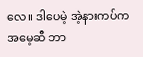လေ။ ဒါပေမဲ့ အဲ့နားကပ်က အမေ့ဆီ ဘာ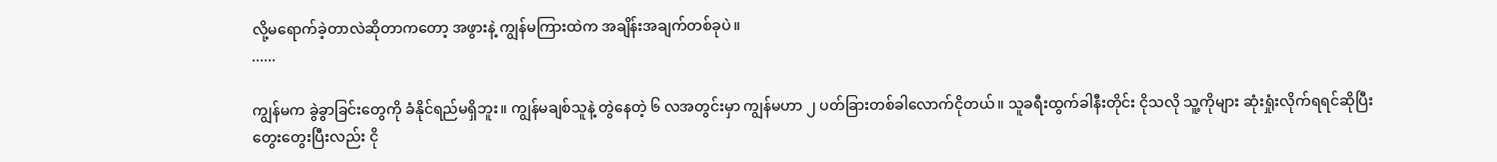လို့မရောက်ခဲ့တာလဲဆိုတာကတော့ အဖွားနဲ့ ကျွန်မကြားထဲက အချိန်းအချက်တစ်ခုပဲ။
......

ကျွန်မက ခွဲခွာခြင်းတွေကို ခံနိုင်ရည်မရှိဘူး။ ကျွန်မချစ်သူနဲ့ တွဲနေတဲ့ ၆ လအတွင်းမှာ ကျွန်မဟာ ၂ ပတ်ခြားတစ်ခါလောက်ငိုတယ်။ သူခရီးထွက်ခါနီးတိုင်း ငိုသလို သူ့ကိုများ ဆုံးရှုံးလိုက်ရရင်ဆိုပြီး တွေးတွေးပြီးလည်း ငို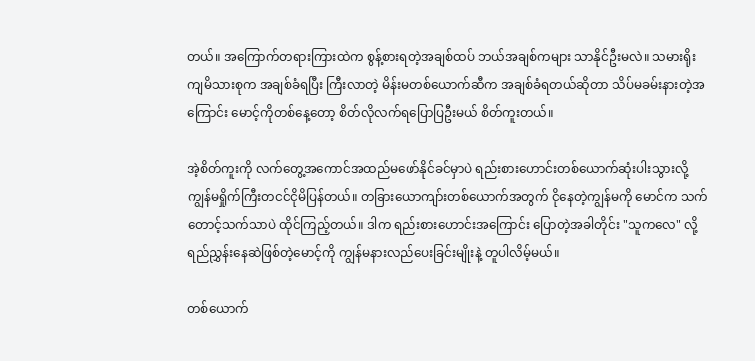တယ်။ အကြောက်တရားကြားထဲက စွန့်စားရတဲ့အချစ်ထပ် ဘယ်အချစ်ကများ သာနိုင်ဦးမလဲ။ သမားရိုးကျမိသားစုက အချစ်ခံရပြီး ကြီးလာတဲ့ မိန်းမတစ်ယောက်ဆီက အချစ်ခံရတယ်ဆိုတာ သိပ်မခမ်းနားတဲ့အကြောင်း မောင့်ကိုတစ်နေ့တော့ စိတ်လိုလက်ရပြောပြဦးမယ် စိတ်ကူးတယ်။

အဲ့စိတ်ကူးကို လက်တွေ့အကောင်အထည်မဖော်နိုင်ခင်မှာပဲ ရည်းစားဟောင်းတစ်ယောက်ဆုံးပါးသွားလို့ ကျွန်မရှိုက်ကြီးတငင်ငိုမိပြန်တယ်။ တခြားယောကျာ်းတစ်ယောက်အတွက် ငိုနေတဲ့ကျွန်မကို မောင်က သက်တောင့်သက်သာပဲ ထိုင်ကြည့်တယ်။ ဒါက ရည်းစားဟောင်းအကြောင်း ပြောတဲ့အခါတိုင်း "သူကလေ" လို့ ရည်ညွှန်းနေဆဲဖြစ်တဲ့မောင့်ကို ကျွန်မနားလည်ပေးခြင်းမျိုးနဲ့ တူပါလိမ့်မယ်။

တစ်ယောက်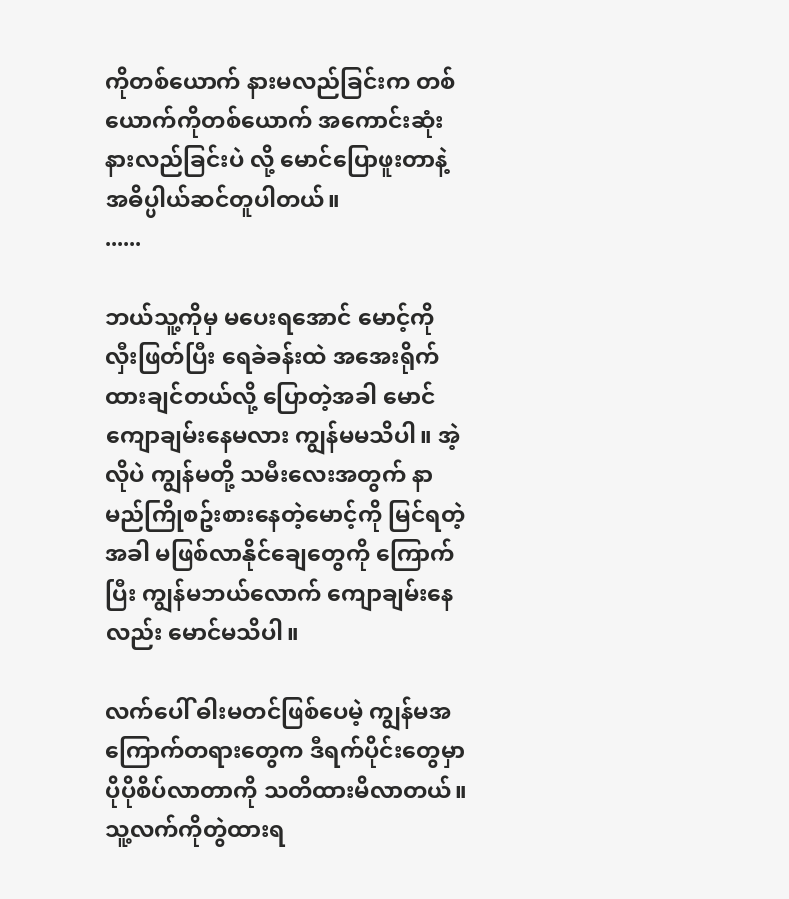ကိုတစ်ယောက် နားမလည်ခြင်းက တစ်ယောက်ကိုတစ်ယောက် အကောင်းဆုံးနားလည်ခြင်းပဲ လို့ မောင်ပြောဖူးတာနဲ့ အဓိပ္ပါယ်ဆင်တူပါတယ်။
......

ဘယ်သူ့ကိုမှ မပေးရအောင် မောင့်ကို လှီးဖြတ်ပြီး ရေခဲခန်းထဲ အအေးရိုက်ထားချင်တယ်လို့ ပြောတဲ့အခါ မောင်ကျောချမ်းနေမလား ကျွန်မမသိပါ။ အဲ့လိုပဲ ကျွန်မတို့ သမီးလေးအတွက် နာမည်ကြိုစဥ်းစားနေတဲ့မောင့်ကို မြင်ရတဲ့အခါ မဖြစ်လာနိုင်ချေတွေကို ကြောက်ပြီး ကျွန်မဘယ်လောက် ကျောချမ်းနေလည်း မောင်မသိပါ။

လက်ပေါ် ဓါးမတင်ဖြစ်ပေမဲ့ ကျွန်မအကြောက်တရားတွေက ဒီရက်ပိုင်းတွေမှာ ပိုပိုစိပ်လာတာကို သတိထားမိလာတယ်။ သူ့လက်ကိုတွဲထားရ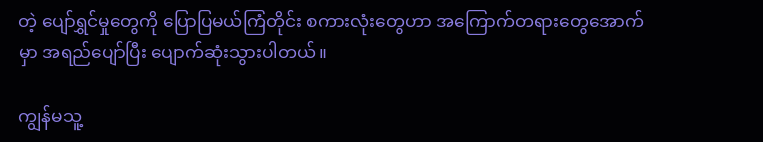တဲ့ ပျော်ရွှင်မှုတွေကို ပြောပြမယ်ကြံတိုင်း စကားလုံးတွေဟာ အကြောက်တရားတွေအောက်မှာ အရည်ပျော်ပြီး ပျောက်ဆုံးသွားပါတယ်။

ကျွန်မသူ့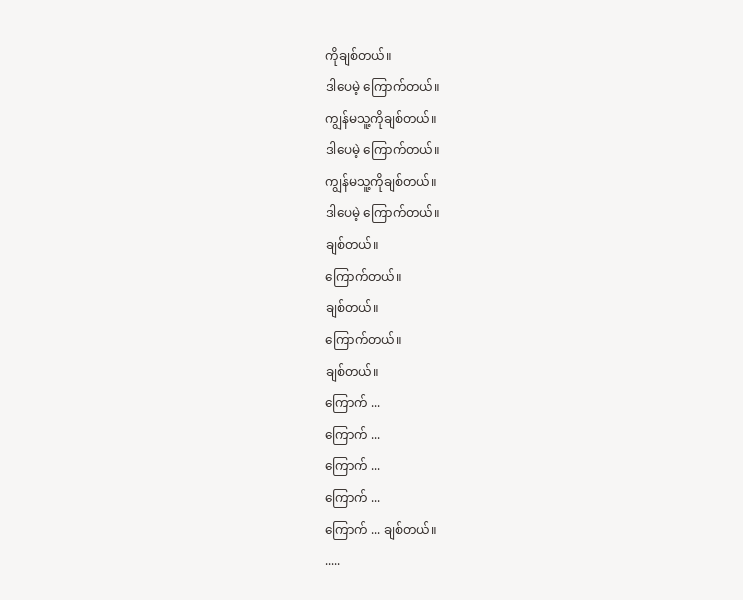ကိုချစ်တယ်။
ဒါပေမဲ့ ကြောက်တယ်။
ကျွန်မသူ့ကိုချစ်တယ်။
ဒါပေမဲ့ ကြောက်တယ်။
ကျွန်မသူ့ကိုချစ်တယ်။
ဒါပေမဲ့ ကြောက်တယ်။
ချစ်တယ်။
ကြောက်တယ်။
ချစ်တယ်။
ကြောက်တယ်။
ချစ်တယ်။
ကြောက် ...
ကြောက် ...
ကြောက် ...
ကြောက် ...
ကြောက် ... ချစ်တယ်။
.....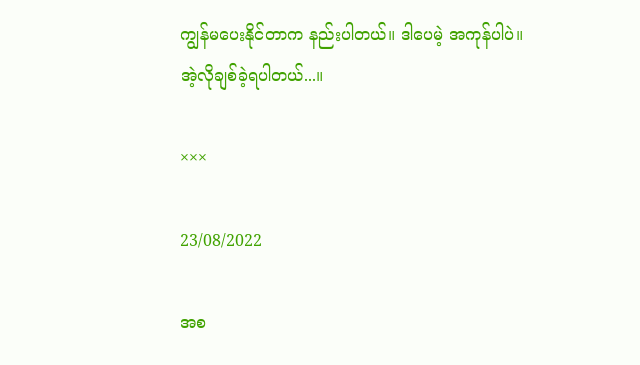ကျွန်မပေးနိုင်တာက နည်းပါတယ်။ ဒါပေမဲ့ အကုန်ပါပဲ။ အဲ့လိုချစ်ခဲ့ရပါတယ်...။

×××

23/08/2022

အစ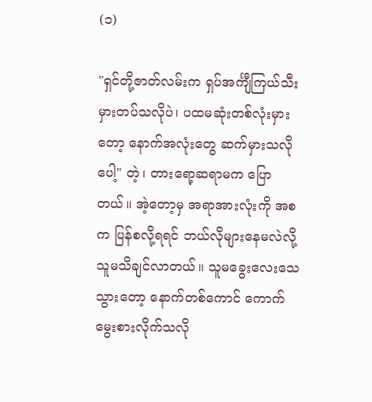(၁)

"ရှင်တို့ဇာတ်လမ်းက ရှပ်အင်္ကျီကြယ်သီး မှားတပ်သလိုပဲ၊ ပထမဆုံးတစ်လုံးမှားတော့ နောက်အလုံးတွေ ဆက်မှားသလိုပေါ့" တဲ့၊ တားရော့ဆရာမက ပြောတယ်။ အဲ့တော့မှ အရာအားလုံးကို အစက ပြန်စလို့ရရင် ဘယ်လိုများနေမလဲလို့ သူမသိချင်လာတယ်။ သူမခွေးလေးသေသွားတော့ နောက်တစ်ကောင် ကောက်မွေးစားလိုက်သလို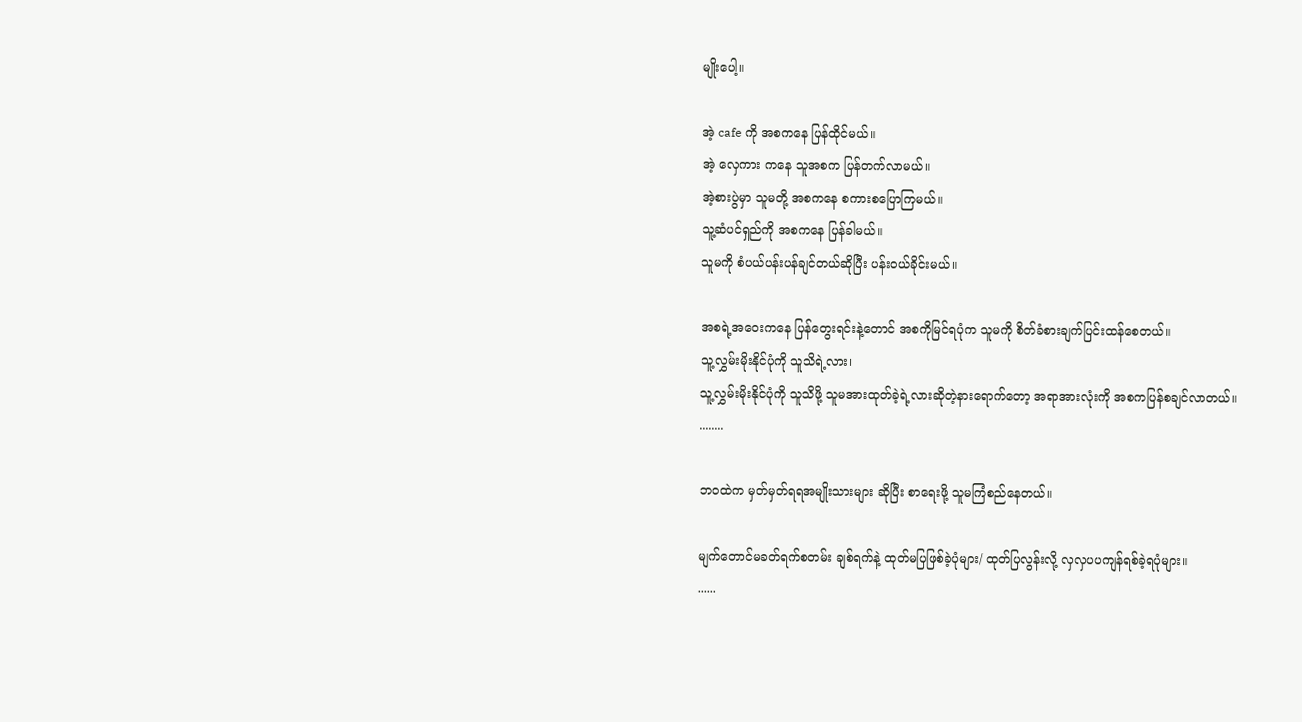မျိုးပေါ့။

အဲ့ cafe ကို အစကနေ ပြန်ထိုင်မယ်။
အဲ့ လှေကား ကနေ သူအစက ပြန်တက်လာမယ်။
အဲ့စားပွဲမှာ သူမတို့ အစကနေ စကားစပြောကြမယ်။
သူ့ဆံပင်ရှည်ကို အစကနေ ပြန်ခါမယ်။
သူမကို စံပယ်ပန်းပန်ချင်တယ်ဆိုပြီး ပန်းဝယ်ခိုင်းမယ်။

အစရဲ့အဝေးကနေ ပြန်တွေးရင်းနဲ့တောင် အစကိုမြင်ရပုံက သူမကို စိတ်ခံစားချက်ပြင်းထန်စေတယ်။
သူ့လွှမ်းမိုးနိုင်ပုံကို သူသိရဲ့လား၊
သူ့လွှမ်းမိုးနိုင်ပုံကို သူသိဖို့ သူမအားထုတ်ခဲ့ရဲ့လားဆိုတဲ့နားရောက်တော့ အရာအားလုံးကို အစကပြန်စချင်လာတယ်။
........

ဘဝထဲက မှတ်မှတ်ရရအမျိုးသားများ ဆိုပြီး စာရေးဖို့ သူမကြံစည်နေတယ်။

မျက်တောင်မခတ်ရက်စတမ်း ချစ်ရက်နဲ့ ထုတ်မပြဖြစ်ခဲ့ပုံများ/ ထုတ်ပြလွန်းလို့ လှလှပပကျန်ရစ်ခဲ့ရပုံများ။
......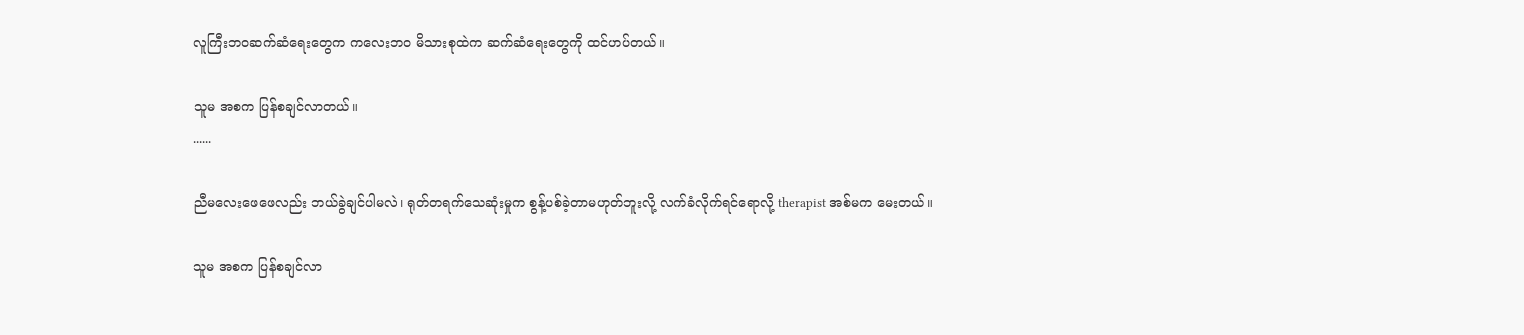လူကြီးဘဝဆက်ဆံရေးတွေက ကလေးဘဝ မိသားစုထဲက ဆက်ဆံရေးတွေကို ထင်ဟပ်တယ်။

သူမ အစက ပြန်စချင်လာတယ်။
......

ညီမလေးဖေဖေလည်း ဘယ်ခွဲချင်ပါမလဲ၊ ရုတ်တရက်သေဆုံးမှုက စွန့်ပစ်ခဲ့တာမဟုတ်ဘူးလို့ လက်ခံလိုက်ရင်ရောလို့ therapist အစ်မက မေးတယ်။

သူမ အစက ပြန်စချင်လာ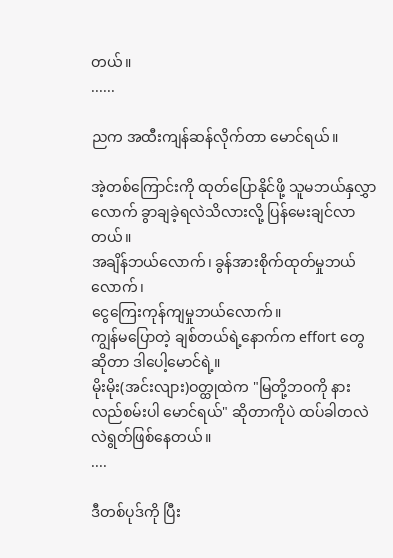တယ်။
......

ညက အထီးကျန်ဆန်လိုက်တာ မောင်ရယ်။

အဲ့တစ်ကြောင်းကို ထုတ်ပြောနိုင်ဖို့ သူမဘယ်နှလွှာလောက် ခွာချခဲ့ရလဲသိလားလို့ ပြန်မေးချင်လာတယ်။
အချိန်ဘယ်လောက်၊ ခွန်အားစိုက်ထုတ်မှုဘယ်လောက်၊
ငွေကြေးကုန်ကျမှုဘယ်လောက်။
ကျွန်မပြောတဲ့ ချစ်တယ်ရဲ့နောက်က effort တွေဆိုတာ ဒါပေါ့မောင်ရဲ့။
မိုးမိုး(အင်းလျား)ဝတ္ထုထဲက "မြတို့ဘဝကို နားလည်စမ်းပါ မောင်ရယ်" ဆိုတာကိုပဲ ထပ်ခါတလဲလဲရွတ်ဖြစ်နေတယ်။
....

ဒီတစ်ပုဒ်ကို ပြီး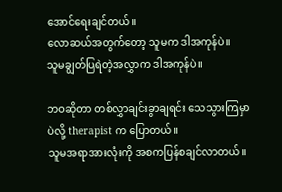အောင်ရေးချင်တယ်။
လောဆယ်အတွက်တော့ သူမက ဒါအကုန်ပဲ။
သူမချွတ်ပြရဲတဲ့အလွှာက ဒါအကုန်ပဲ။

ဘဝဆိုတာ တစ်လွှာချင်းခွာချရင်း သေသွားကြမှာပဲလို့ therapist က ပြောတယ်။
သူမအရာအားလုံးကို အစကပြန်စချင်လာတယ်။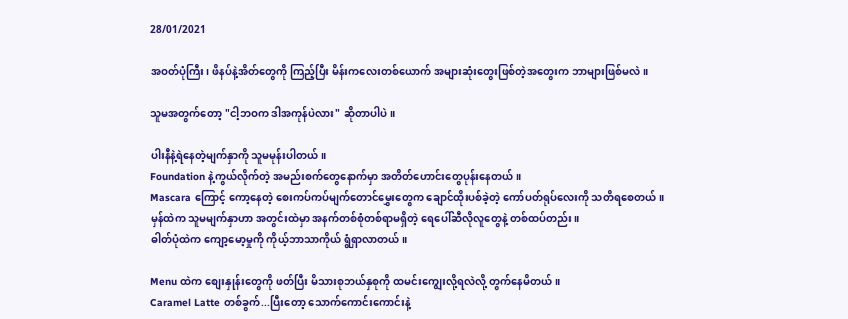28/01/2021

အဝတ်ပုံကြီး၊ ဖိနပ်နဲ့အိတ်တွေကို ကြည့်ပြီး မိန်းကလေးတစ်ယောက် အများဆုံးတွေးဖြစ်တဲ့အတွေးက ဘာများဖြစ်မလဲ။

သူမအတွက်တော့ "ငါ့ဘဝက ဒါအကုန်ပဲလား" ဆိုတာပါပဲ။

ပါးနီနဲ့ရဲနေတဲ့မျက်နှာကို သူမမုန်းပါတယ်။
Foundation နဲ့ကွယ်လိုက်တဲ့ အမည်းစက်တွေနောက်မှာ အတိတ်ဟောင်းတွေပုန်းနေတယ်။
Mascara ကြောင့် ကော့နေတဲ့ စေးကပ်ကပ်မျက်တောင်မွှေးတွေက ချောင်ထိုးပစ်ခဲ့တဲ့ ကော်ပတ်ရုပ်လေးကို သတိရစေတယ်။
မှန်ထဲက သူမမျက်နှာဟာ အတွင်းထဲမှာ အနက်တစ်စုံတစ်ရာမရှိတဲ့ ရေပေါ်ဆီလိုလူတွေနဲ့ တစ်ထပ်တည်း။
ဓါတ်ပုံထဲက ကျော့မော့မှုကို ကိုယ့်ဘာသာကိုယ် ရွံရှာလာတယ်။

Menu ထဲက စျေးနှုန်းတွေကို ဖတ်ပြီး မိသားစုဘယ်နှစုကို ထမင်းကျွေးလို့ရလဲလို့ တွက်နေမိတယ်။
Caramel Latte တစ်ခွက်...ပြီးတော့ သောက်ကောင်းကောင်းနဲ့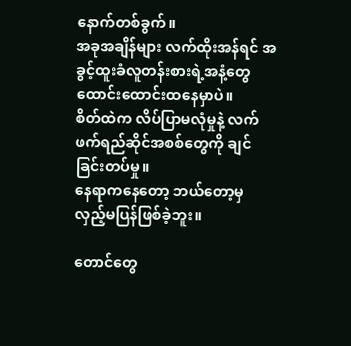နောက်တစ်ခွက်။
အခုအချိန်များ လက်ထိုးအန်ရင် အခွင့်ထူးခံလူတန်းစားရဲ့အနံ့တွေ ထောင်းထောင်းထနေမှာပဲ။
စိတ်ထဲက လိပ်ပြာမလုံမှုနဲ့ လက်ဖက်ရည်ဆိုင်အစစ်တွေကို ချင်ခြင်းတပ်မှု။
နေရာကနေတော့ ဘယ်တော့မှ လှည့်မပြန်ဖြစ်ခဲ့ဘူး။

တောင်တွေ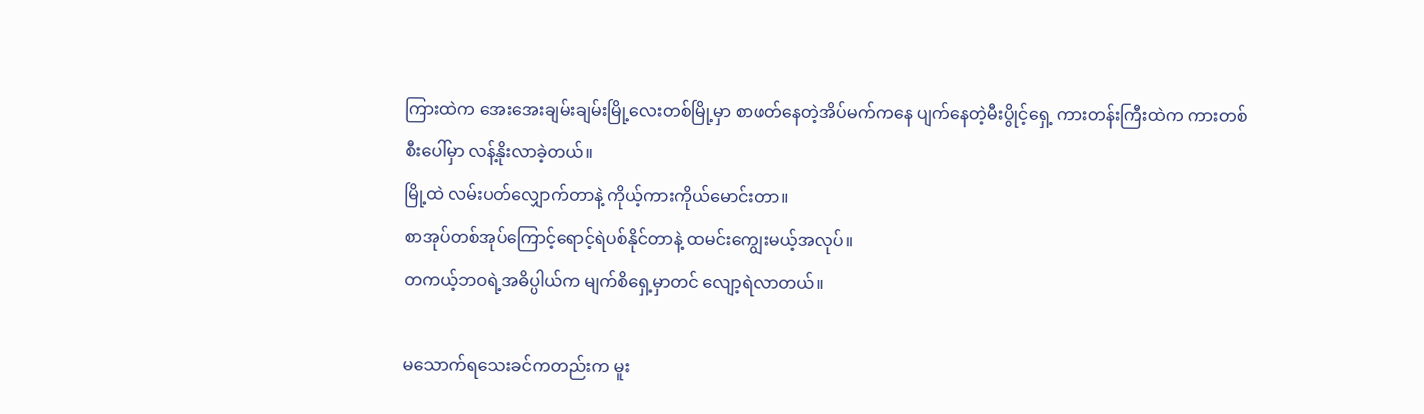ကြားထဲက အေးအေးချမ်းချမ်းမြို့လေးတစ်မြို့မှာ စာဖတ်နေတဲ့အိပ်မက်ကနေ ပျက်နေတဲ့မီးပွိုင့်ရှေ့ ကားတန်းကြီးထဲက ကားတစ်စီးပေါ်မှာ လန့်နိုးလာခဲ့တယ်။
မြို့ထဲ လမ်းပတ်လျှောက်တာနဲ့ ကိုယ့်ကားကိုယ်မောင်းတာ။
စာအုပ်တစ်အုပ်ကြောင့်ရောင့်ရဲပစ်နိုင်တာနဲ့ ထမင်းကျွေးမယ့်အလုပ်။
တကယ့်ဘဝရဲ့အဓိပ္ပါယ်က မျက်စိရှေ့မှာတင် လျော့ရဲလာတယ်။

မသောက်ရသေးခင်ကတည်းက မူး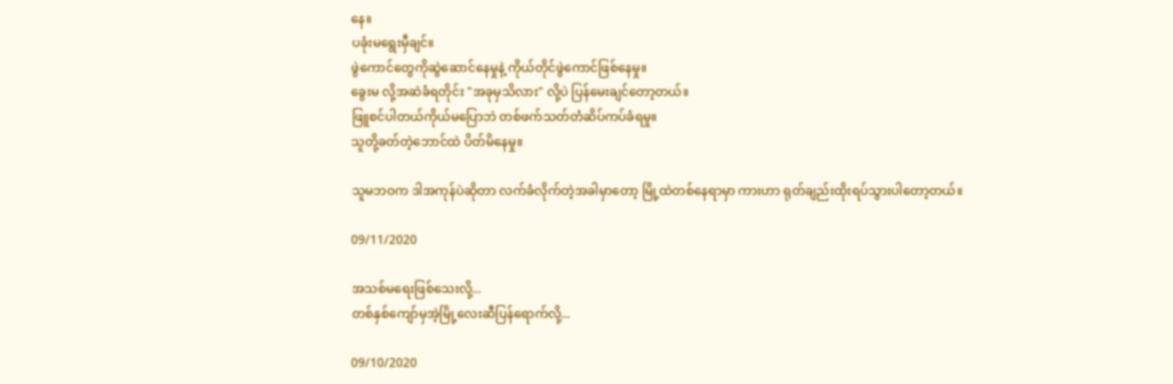နေ။
ပခုံးမရွေးမှီချင်။
ဖွဲကောင်တွေကိုဆွဲဆောင်နေမှုနဲ့ ကိုယ်တိုင်ဖွဲကောင်ဖြစ်နေမှု။
ခွေးမ လို့အဆဲခံရတိုင်း "အခုမှသိလား" လို့ပဲ ပြန်မေးချင်တော့တယ်။
ဖြူစင်ပါတယ်ကိုယ်မပြောဘဲ တစ်ဖက်သတ်တံဆိပ်ကပ်ခံရမှု။
သူတို့ခတ်တဲ့ဘောင်ထဲ ပိတ်မိနေမှု။

သူမဘဝက ဒါအကုန်ပဲဆိုတာ လက်ခံလိုက်တဲ့အခါမှာတော့ မြို့ထဲတစ်နေရာမှာ ကားဟာ ရုတ်ချည်းထိုးရပ်သွားပါတော့တယ်။

09/11/2020

အသစ်မရေးဖြစ်သေးလို့...
တစ်နှစ်ကျော်မှအဲ့မြို့လေးဆီပြန်ရောက်လို့...

09/10/2020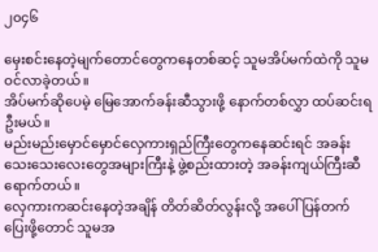၂၀၄၆

မှေးစင်းနေတဲ့မျက်တောင်တွေကနေတစ်ဆင့် သူမအိပ်မက်ထဲကို သူမဝင်လာခဲ့တယ်။
အိပ်မက်ဆိုပေမဲ့ မြေအောက်ခန်းဆီသွားဖို့ နောက်တစ်လွှာ ထပ်ဆင်းရဦးမယ်။
မည်းမည်းမှောင်မှောင်လှေကားရှည်ကြီးတွေကနေဆင်းရင် အခန်းသေးသေးလေးတွေအများကြီးနဲ့ ဖွဲ့စည်းထားတဲ့ အခန်းကျယ်ကြီးဆီရောက်တယ်။
လှေကားကဆင်းနေတဲ့အချိန် တိတ်ဆိတ်လွန်းလို့ အပေါ်ပြန်တက်ပြေးဖို့တောင် သူမအ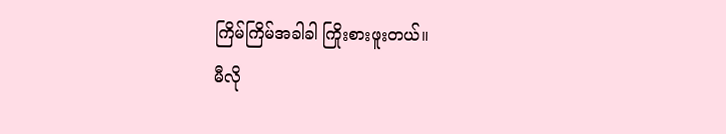ကြိမ်ကြိမ်အခါခါ ကြိုးစားဖူးတယ်။
မီလို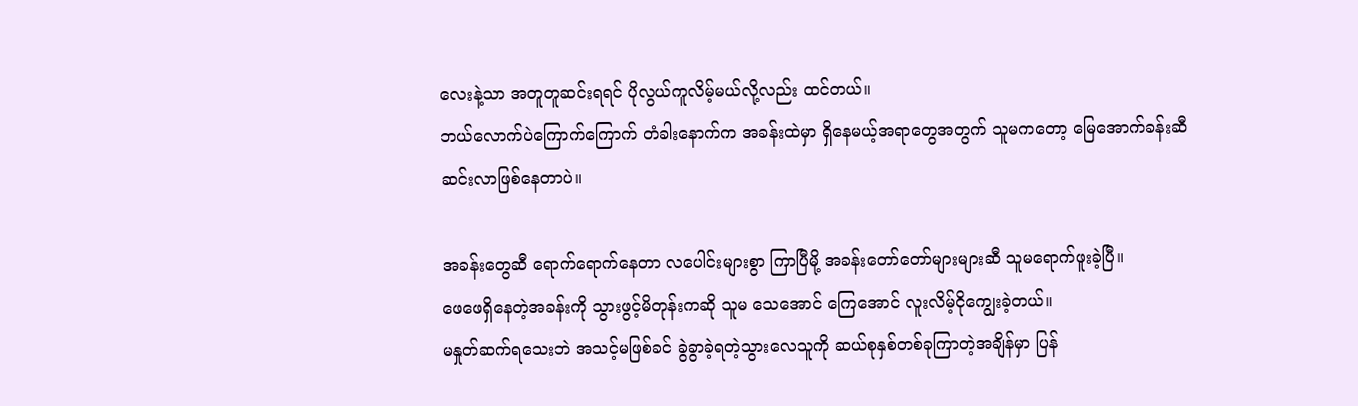လေးနဲ့သာ အတူတူဆင်းရရင် ပိုလွယ်ကူလိမ့်မယ်လို့လည်း ထင်တယ်။
ဘယ်လောက်ပဲကြောက်ကြောက် တံခါးနောက်က အခန်းထဲမှာ ရှိနေမယ့်အရာတွေအတွက် သူမကတော့ မြေအောက်ခန်းဆီ ဆင်းလာဖြစ်နေတာပဲ။

အခန်းတွေဆီ ရောက်ရောက်နေတာ လပေါင်းများစွာ ကြာပြီမို့ အခန်းတော်တော်များများဆီ သူမရောက်ဖူးခဲ့ပြီ။
ဖေဖေရှိနေတဲ့အခန်းကို သွားဖွင့်မိတုန်းကဆို သူမ သေအောင် ကြေအောင် လူးလိမ့်ငိုကျွေးခဲ့တယ်။
မနှုတ်ဆက်ရသေးဘဲ အသင့်မဖြစ်ခင် ခွဲခွာခဲ့ရတဲ့သွားလေသူကို ဆယ်စုနှစ်တစ်ခုကြာတဲ့အချိန်မှာ ပြန်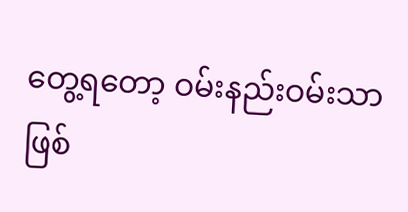တွေ့ရတော့ ဝမ်းနည်းဝမ်းသာ ဖြစ်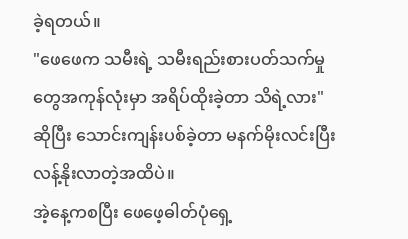ခဲ့ရတယ်။
"ဖေဖေက သမီးရဲ့ သမီးရည်းစားပတ်သက်မှုတွေအကုန်လုံးမှာ အရိပ်ထိုးခဲ့တာ သိရဲ့လား"ဆိုပြီး သောင်းကျန်းပစ်ခဲ့တာ မနက်မိုးလင်းပြီး လန့်နိုးလာတဲ့အထိပဲ။
အဲ့နေ့ကစပြီး ဖေဖေ့ဓါတ်ပုံရှေ့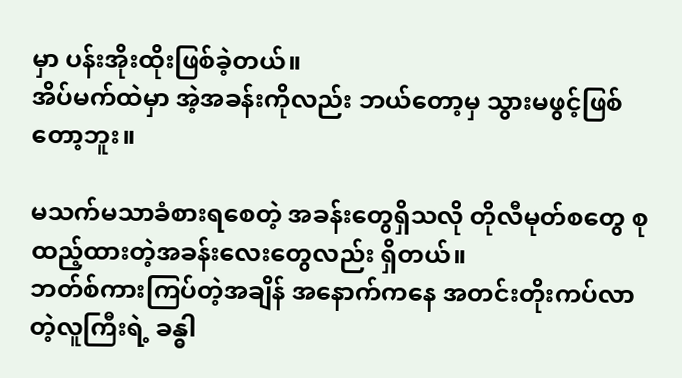မှာ ပန်းအိုးထိုးဖြစ်ခဲ့တယ်။
အိပ်မက်ထဲမှာ အဲ့အခန်းကိုလည်း ဘယ်တော့မှ သွားမဖွင့်ဖြစ်တော့ဘူး။

မသက်မသာခံစားရစေတဲ့ အခန်းတွေရှိသလို တိုလီမုတ်စတွေ စုထည့်ထားတဲ့အခန်းလေးတွေလည်း ရှိတယ်။
ဘတ်စ်ကားကြပ်တဲ့အချိန် အနောက်ကနေ အတင်းတိုးကပ်လာတဲ့လူကြီးရဲ့ ခန္ဓါ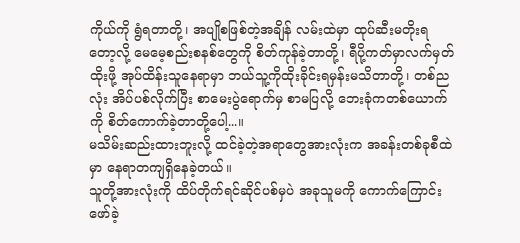ကိုယ်ကို ရွံရတာတို့၊ အပျိုစဖြစ်တဲ့အချိန် လမ်းထဲမှာ ထုပ်ဆီးမတိုးရတော့လို့ မေမေ့စည်းစနစ်တွေကို စိတ်ကုန်ခဲ့တာတို့၊ ရီပို့ကတ်မှာလက်မှတ်ထိုးဖို့ အုပ်ထိန်းသူနေရာမှာ ဘယ်သူ့ကိုထိုးခိုင်းရမှန်းမသိတာတို့၊ တစ်ညလုံး အိပ်ပစ်လိုက်ပြီး စာမေးပွဲရောက်မှ စာမပြလို့ ဘေးခုံကတစ်ယောက်ကို စိတ်ကောက်ခဲ့တာတို့ပေါ့...။
မသိမ်းဆည်းထားဘူးလို့ ထင်ခဲ့တဲ့အရာတွေအားလုံးက အခန်းတစ်ခုစီထဲမှာ နေရာတကျရှိနေခဲ့တယ်။
သူတို့အားလုံးကို ထိပ်တိုက်ရင်ဆိုင်ပစ်မှပဲ အခုသူမကို ကောက်ကြောင်းဖော်ခဲ့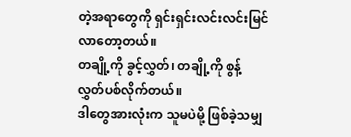တဲ့အရာတွေကို ရှင်းရှင်းလင်းလင်းမြင်လာတော့တယ်။
တချို့ကို ခွင့်လွှတ်၊ တချို့ကို စွန့်လွှတ်ပစ်လိုက်တယ်။
ဒါတွေအားလုံးက သူမပဲမို့ ဖြစ်ခဲ့သမျှ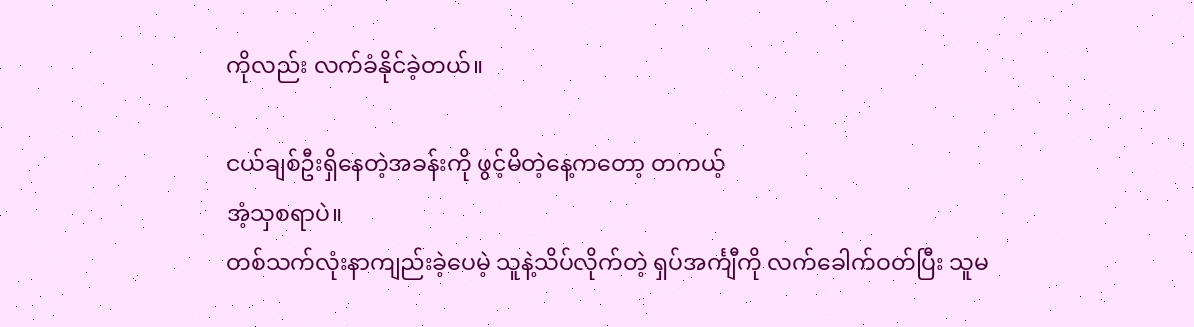ကိုလည်း လက်ခံနိုင်ခဲ့တယ်။

ငယ်ချစ်ဦးရှိနေတဲ့အခန်းကို ဖွင့်မိတဲ့နေ့ကတော့ တကယ့်
အံ့သှစရာပဲ။
တစ်သက်လုံးနာကျည်းခဲ့ပေမဲ့ သူနဲ့သိပ်လိုက်တဲ့ ရှပ်အင်္ကျီကို လက်ခေါက်ဝတ်ပြီး သူမ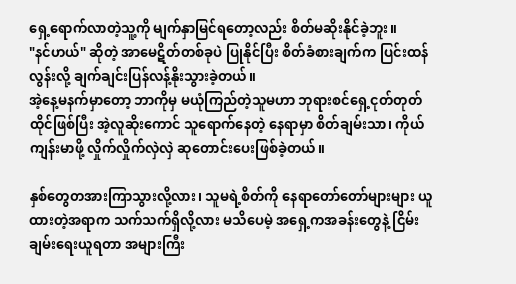ရှေ့ရောက်လာတဲ့သူ့ကို မျက်နှာမြင်ရတော့လည်း စိတ်မဆိုးနိုင်ခဲ့ဘူး။
"နင်ဟယ်" ဆိုတဲ့ အာမေဋိတ်တစ်ခုပဲ ပြုနိုင်ပြီး စိတ်ခံစားချက်က ပြင်းထန်လွန်းလို့ ချက်ချင်းပြန်လန့်နိုးသွားခဲ့တယ်။
အဲ့နေ့မနက်မှာတော့ ဘာကိုမှ မယုံကြည်တဲ့သူမဟာ ဘုရားစင်ရှေ့ငုတ်တုတ်ထိုင်ဖြစ်ပြီး အဲ့လူဆိုးကောင် သူရောက်နေတဲ့ နေရာမှာ စိတ်ချမ်းသာ၊ ကိုယ်ကျန်းမာဖို့ လှိုက်လှိုက်လှဲလှဲ ဆုတောင်းပေးဖြစ်ခဲ့တယ်။

နှစ်တွေတအားကြာသွားလို့လား၊ သူမရဲ့စိတ်ကို နေရာတော်တော်များများ ယူထားတဲ့အရာက သက်သက်ရှိလို့လား မသိပေမဲ့ အရှေ့ကအခန်းတွေနဲ့ ငြိမ်းချမ်းရေးယူရတာ အများကြီး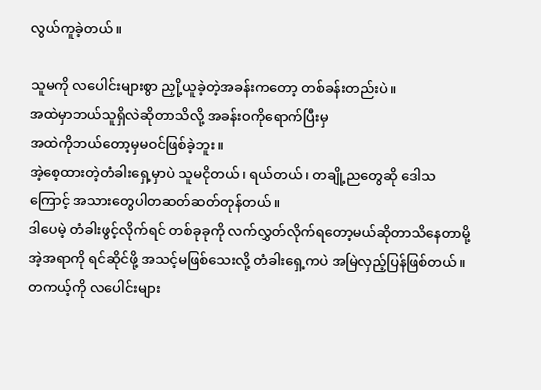လွယ်ကူခဲ့တယ်။

သူမကို လပေါင်းများစွာ ညှို့ယူခဲ့တဲ့အခန်းကတော့ တစ်ခန်းတည်းပဲ။
အထဲမှာဘယ်သူရှိလဲဆိုတာသိလို့ အခန်းဝကိုရောက်ပြီးမှ
အထဲကိုဘယ်တော့မှမဝင်ဖြစ်ခဲ့ဘူး။
အဲ့စေ့ထားတဲ့တံခါးရှေ့မှာပဲ သူမငိုတယ်၊ ရယ်တယ်၊ တချို့ညတွေဆို ဒေါသကြောင့် အသားတွေပါတဆတ်ဆတ်တုန်တယ်။
ဒါပေမဲ့ တံခါးဖွင့်လိုက်ရင် တစ်ခုခုကို လက်လွှတ်လိုက်ရတော့မယ်ဆိုတာသိနေတာမို့ အဲ့အရာကို ရင်ဆိုင်ဖို့ အသင့်မဖြစ်သေးလို့ တံခါးရှေ့ကပဲ အမြဲလှည့်ပြန်ဖြစ်တယ်။
တကယ့်ကို လပေါင်းများ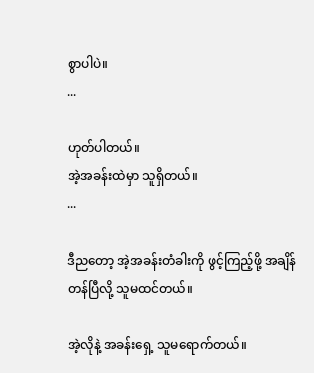စွာပါပဲ။
...

ဟုတ်ပါတယ်။
အဲ့အခန်းထဲမှာ သူရှိတယ်။
...

ဒီညတော့ အဲ့အခန်းတံခါးကို ဖွင့်ကြည့်ဖို့ အချိန်တန်ပြီလို့ သူမထင်တယ်။

အဲ့လိုနဲ့ အခန်းရှေ့ သူမရောက်တယ်။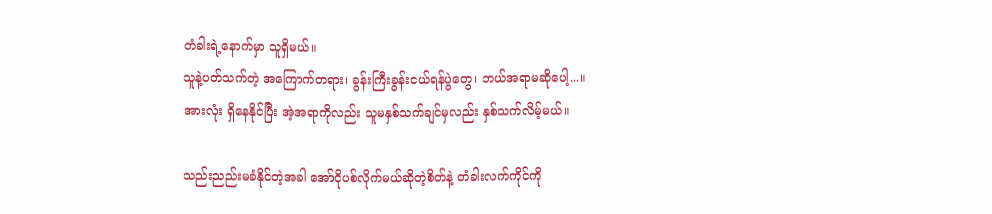တံခါးရဲ့နောက်မှာ သူရှိမယ်။
သူနဲ့ပတ်သက်တဲ့ အကြောက်တရား၊ ခွန်းကြီးခွန်းငယ်ရန်ပွဲတွေ၊ ဘယ်အရာမဆိုပေါ့...။
အားလုံး ရှိနေနိုင်ပြီး အဲ့အရာကိုလည်း သူမနှစ်သက်ချင်မှလည်း နှစ်သက်လိမ့်မယ်။

သည်းညည်းမခံနိုင်တဲ့အခါ အော်ငိုပစ်လိုက်မယ်ဆိုတဲ့စိတ်နဲ့ တံခါးလက်ကိုင်ကို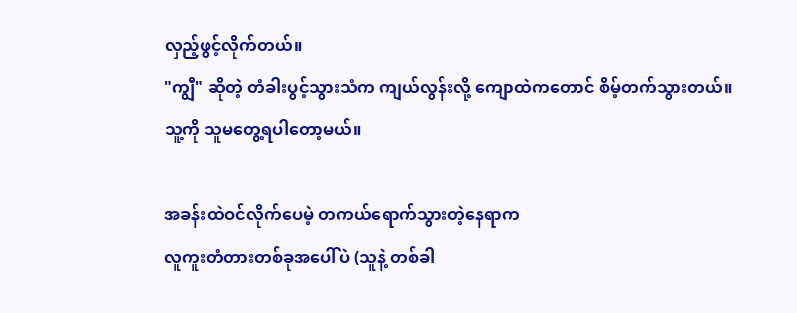လှည့်ဖွင့်လိုက်တယ်။
"ကျွီ" ဆိုတဲ့ တံခါးပွင့်သွားသံက ကျယ်လွန်းလို့ ကျောထဲကတောင် စိမ့်တက်သွားတယ်။
သူ့ကို သူမတွေ့ရပါတော့မယ်။

အခန်းထဲဝင်လိုက်ပေမဲ့ တကယ်ရောက်သွားတဲ့နေရာက
လူကူးတံတားတစ်ခုအပေါ်ပဲ (သူနဲ့ တစ်ခါ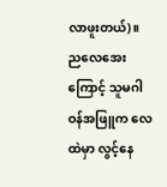လာဖူးတယ်)။
ညလေအေးကြောင့် သူမဂါဝန်အဖြူက လေထဲမှာ လွင့်နေ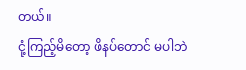တယ်။
ငုံ့ကြည့်မိတော့ ဖိနပ်တောင် မပါဘဲ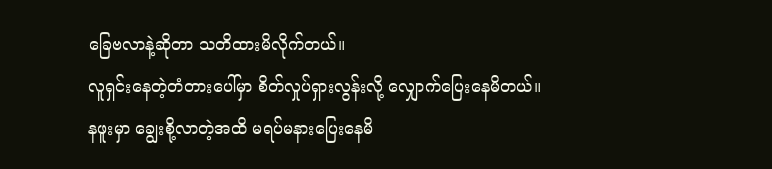ခြေဗလာနဲ့ဆိုတာ သတိထားမိလိုက်တယ်။
လူရှင်းနေတဲ့တံတားပေါ်မှာ စိတ်လှုပ်ရှားလွန်းလို့ လျှောက်ပြေးနေမိတယ်။
နဖူးမှာ ချွေးစို့လာတဲ့အထိ မရပ်မနားပြေးနေမိ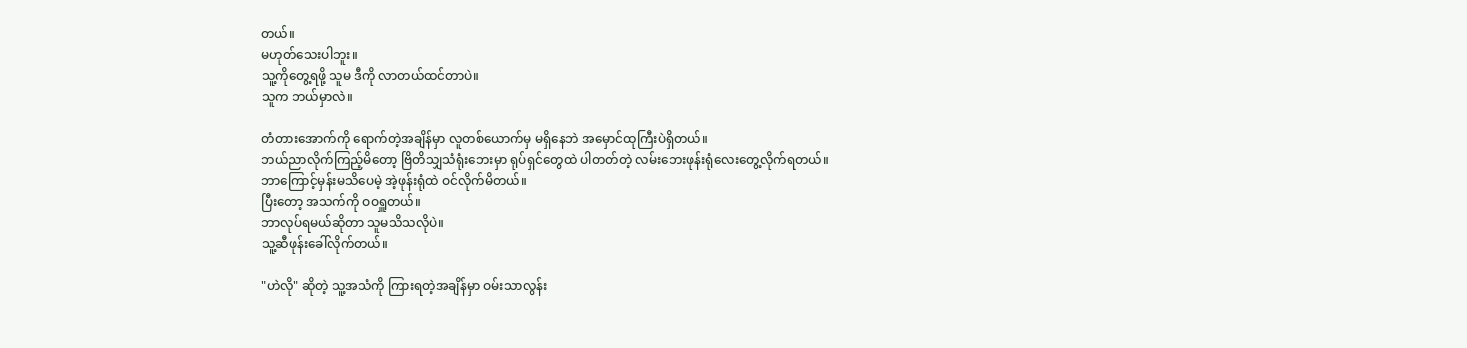တယ်။
မဟုတ်သေးပါဘူး။
သူ့ကိုတွေ့ရဖို့ သူမ ဒီကို လာတယ်ထင်တာပဲ။
သူက ဘယ်မှာလဲ။

တံတားအောက်ကို ရောက်တဲ့အချိန်မှာ လူတစ်ယောက်မှ မရှိနေဘဲ အမှောင်ထုကြီးပဲရှိတယ်။
ဘယ်ညာလိုက်ကြည့်မိတော့ ဗြိတိသျှသံရုံးဘေးမှာ ရုပ်ရှင်တွေထဲ ပါတတ်တဲ့ လမ်းဘေးဖုန်းရုံလေးတွေ့လိုက်ရတယ်။
ဘာကြောင့်မှန်းမသိပေမဲ့ အဲ့ဖုန်းရုံထဲ ဝင်လိုက်မိတယ်။
ပြီးတော့ အသက်ကို ဝဝရှူတယ်။
ဘာလုပ်ရမယ်ဆိုတာ သူမသိသလိုပဲ။
သူ့ဆီဖုန်းခေါ်လိုက်တယ်။

"ဟဲလို" ဆိုတဲ့ သူ့အသံကို ကြားရတဲ့အချိန်မှာ ဝမ်းသာလွန်း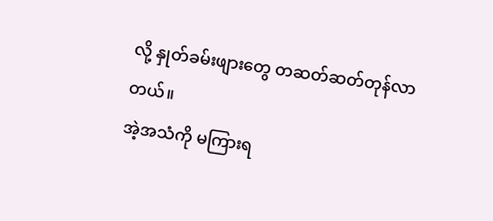လို့ နှုတ်ခမ်းဖျားတွေ တဆတ်ဆတ်တုန်လာတယ်။
အဲ့အသံကို မကြားရ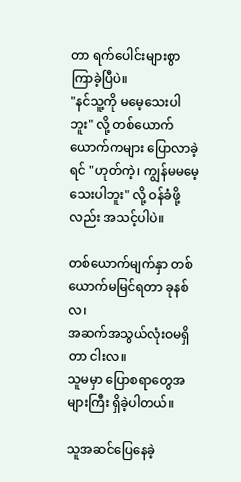တာ ရက်ပေါင်းများစွာ ကြာခဲ့ပြီပဲ။
"နင်သူ့ကို မမေ့သေးပါဘူး" လို့ တစ်ယောက်ယောက်ကများ ပြောလာခဲ့ရင် "ဟုတ်ကဲ့၊ ကျွန်မမမေ့သေးပါဘူး" လို့ ဝန်ခံဖို့လည်း အသင့်ပါပဲ။

တစ်ယောက်မျက်နှာ တစ်ယောက်မမြင်ရတာ ခုနစ်လ၊
အဆက်အသွယ်လုံးဝမရှိတာ ငါးလ။
သူမမှာ ပြောစရာတွေအများကြီး ရှိခဲ့ပါတယ်။

သူအဆင်ပြေနေခဲ့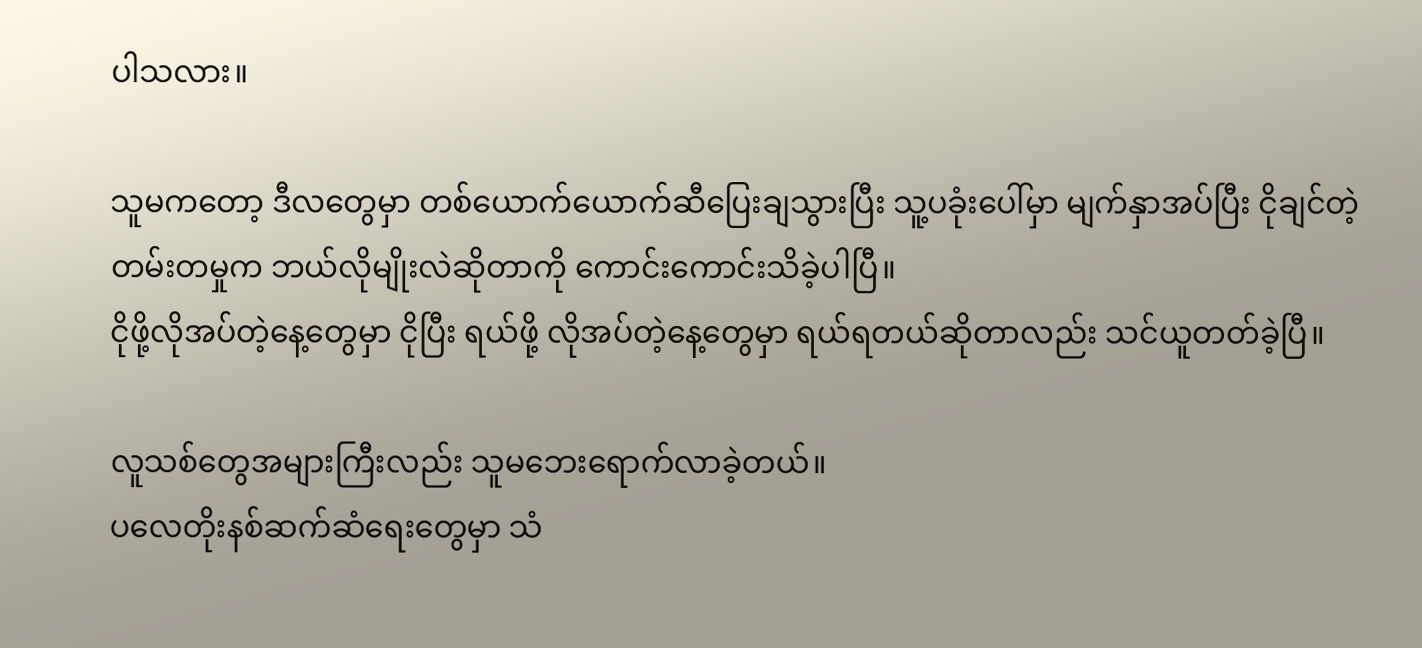ပါသလား။

သူမကတော့ ဒီလတွေမှာ တစ်ယောက်ယောက်ဆီပြေးချသွားပြီး သူ့ပခုံးပေါ်မှာ မျက်နှာအပ်ပြီး ငိုချင်တဲ့ တမ်းတမှုက ဘယ်လိုမျိုးလဲဆိုတာကို ကောင်းကောင်းသိခဲ့ပါပြီ။
ငိုဖို့လိုအပ်တဲ့နေ့တွေမှာ ငိုပြီး ရယ်ဖို့ လိုအပ်တဲ့နေ့တွေမှာ ရယ်ရတယ်ဆိုတာလည်း သင်ယူတတ်ခဲ့ပြီ။

လူသစ်တွေအများကြီးလည်း သူမဘေးရောက်လာခဲ့တယ်။
ပလေတိုးနစ်ဆက်ဆံရေးတွေမှာ သံ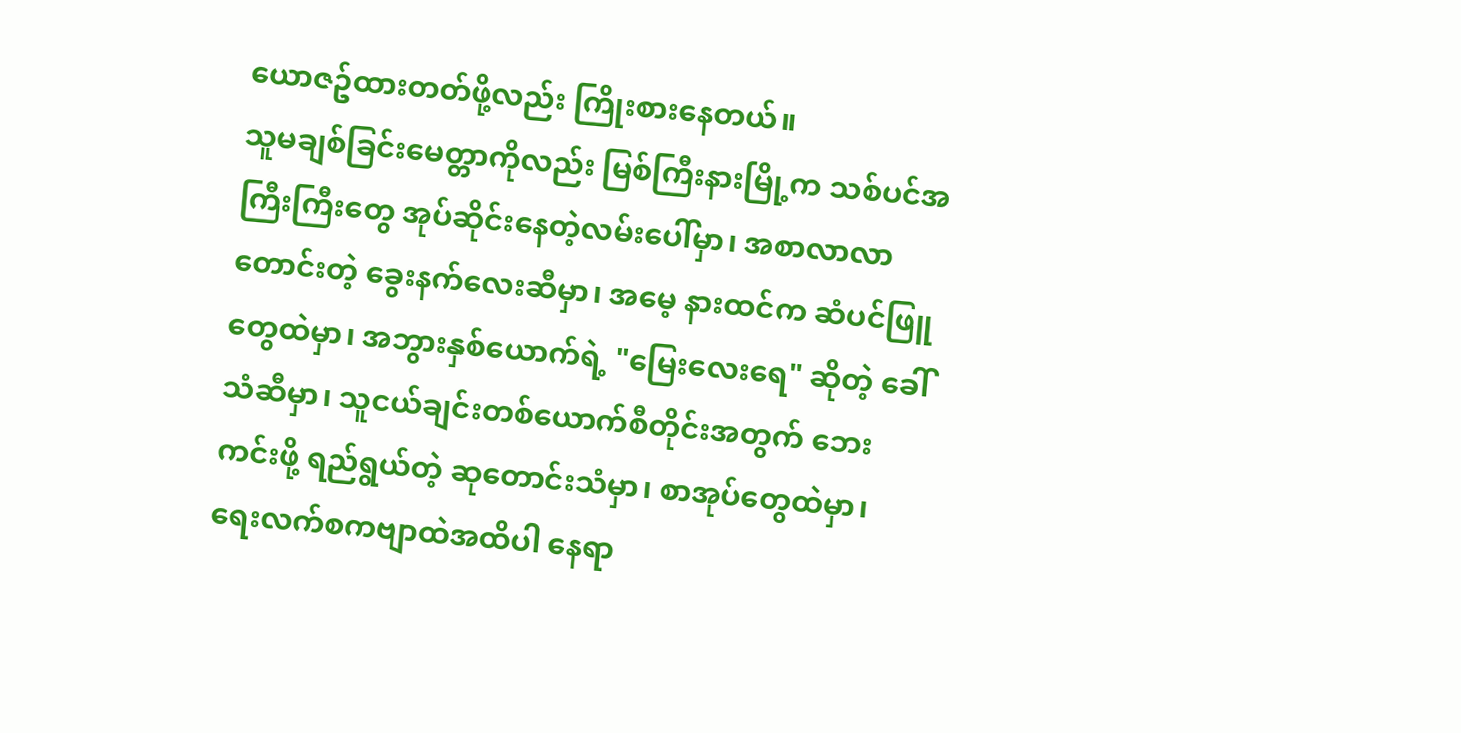ယောဇဥ်ထားတတ်ဖို့လည်း ကြိုးစားနေတယ်။
သူမချစ်ခြင်းမေတ္တာကိုလည်း မြစ်ကြီးနားမြို့က သစ်ပင်အကြီးကြီးတွေ အုပ်ဆိုင်းနေတဲ့လမ်းပေါ်မှာ၊ အစာလာလာတောင်းတဲ့ ခွေးနက်လေးဆီမှာ၊ အမေ့ နားထင်က ဆံပင်ဖြူတွေထဲမှာ၊ အဘွားနှစ်ယောက်ရဲ့ "မြေးလေးရေ" ဆိုတဲ့ ခေါ်သံဆီမှာ၊ သူငယ်ချင်းတစ်ယောက်စီတိုင်းအတွက် ဘေးကင်းဖို့ ရည်ရွယ်တဲ့ ဆုတောင်းသံမှာ၊ စာအုပ်တွေထဲမှာ၊ ရေးလက်စကဗျာထဲအထိပါ နေရာ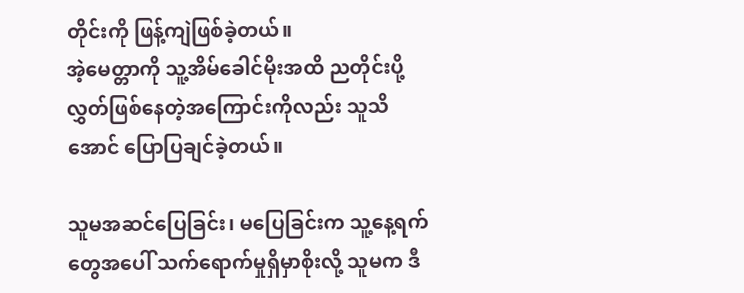တိုင်းကို ဖြန့်ကျဲဖြစ်ခဲ့တယ်။
အဲ့မေတ္တာကို သူ့အိမ်ခေါင်မိုးအထိ ညတိုင်းပို့လွှတ်ဖြစ်နေတဲ့အကြောင်းကိုလည်း သူသိအောင် ပြောပြချင်ခဲ့တယ်။

သူမအဆင်ပြေခြင်း၊ မပြေခြင်းက သူ့နေ့ရက်တွေအပေါ် သက်ရောက်မှုရှိမှာစိုးလို့ သူမက ဒီ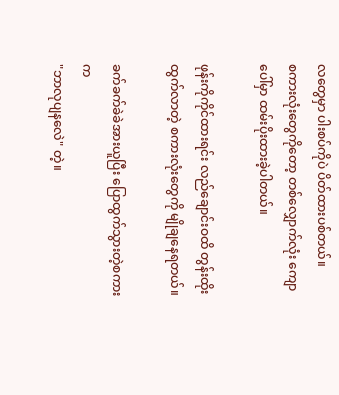လတွေမှာ ပါးစပ်ကိုပဲ ပိတ်ထားပစ်တယ်။
စကားလုံးတွေကိုတော့ တစ်လျှောက်လုံး ကျောပေါ်မှာ ထမ်းပိုးထားခဲ့ပါတယ်။

ဖုန်းကိုကိုင်ထားရင်း လည်ချောင်းဝထိ တွန်းထိုးထွက်လာတဲ့ စကားလုံးတွေကို မျိုချနေရတယ်။

ခက်ခက်ခဲခဲအားယူပြီး ပြောထွက်သွားတဲ့စကားက
"ဘာလုပျနလေဲ" တဲ့။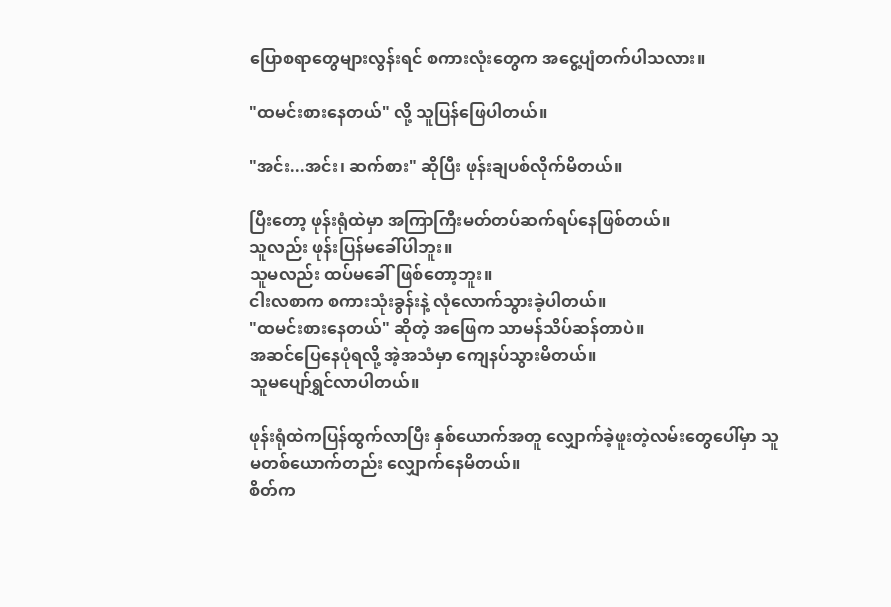ပြောစရာတွေများလွန်းရင် စကားလုံးတွေက အငွေ့ပျံတက်ပါသလား။

"ထမင်းစားနေတယ်" လို့ သူပြန်ဖြေပါတယ်။

"အင်း...အင်း၊ ဆက်စား" ဆိုပြီး ဖုန်းချပစ်လိုက်မိတယ်။

ပြီးတော့ ဖုန်းရုံထဲမှာ အကြာကြီးမတ်တပ်ဆက်ရပ်နေဖြစ်တယ်။
သူလည်း ဖုန်းပြန်မခေါ်ပါဘူး။
သူမလည်း ထပ်မခေါ်ဖြစ်တော့ဘူး။
ငါးလစာက စကားသုံးခွန်းနဲ့ လုံလောက်သွားခဲ့ပါတယ်။
"ထမင်းစားနေတယ်" ဆိုတဲ့ အဖြေက သာမန်သိပ်ဆန်တာပဲ။
အဆင်ပြေနေပုံရလို့ အဲ့အသံမှာ ကျေနပ်သွားမိတယ်။
သူမပျော်ရွှင်လာပါတယ်။

ဖုန်းရုံထဲကပြန်ထွက်လာပြီး နှစ်ယောက်အတူ လျှောက်ခဲ့ဖူးတဲ့လမ်းတွေပေါ်မှာ သူမတစ်ယောက်တည်း လျှောက်နေမိတယ်။
စိတ်က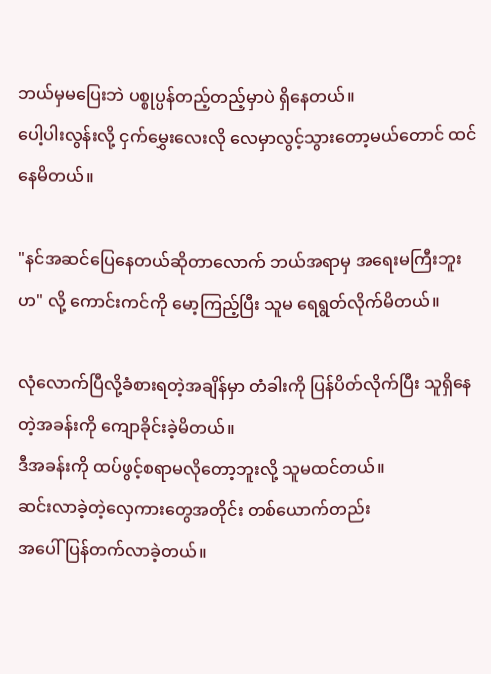ဘယ်မှမပြေးဘဲ ပစ္စုပ္ပန်တည့်တည့်မှာပဲ ရှိနေတယ်။
ပေါ့ပါးလွန်းလို့ ငှက်မွှေးလေးလို လေမှာလွင့်သွားတော့မယ်တောင် ထင်နေမိတယ်။

"နင်အဆင်ပြေနေတယ်ဆိုတာလောက် ဘယ်အရာမှ အရေးမကြီးဘူးဟ" လို့ ကောင်းကင်ကို မော့ကြည့်ပြီး သူမ ရေရွတ်လိုက်မိတယ်။

လုံလောက်ပြီလို့ခံစားရတဲ့အချိန်မှာ တံခါးကို ပြန်ပိတ်လိုက်ပြီး သူရှိနေတဲ့အခန်းကို ကျောခိုင်းခဲ့မိတယ်။
ဒီအခန်းကို ထပ်ဖွင့်စရာမလိုတော့ဘူးလို့ သူမထင်တယ်။
ဆင်းလာခဲ့တဲ့လှေကားတွေအတိုင်း တစ်ယောက်တည်း
အပေါ်ပြန်တက်လာခဲ့တယ်။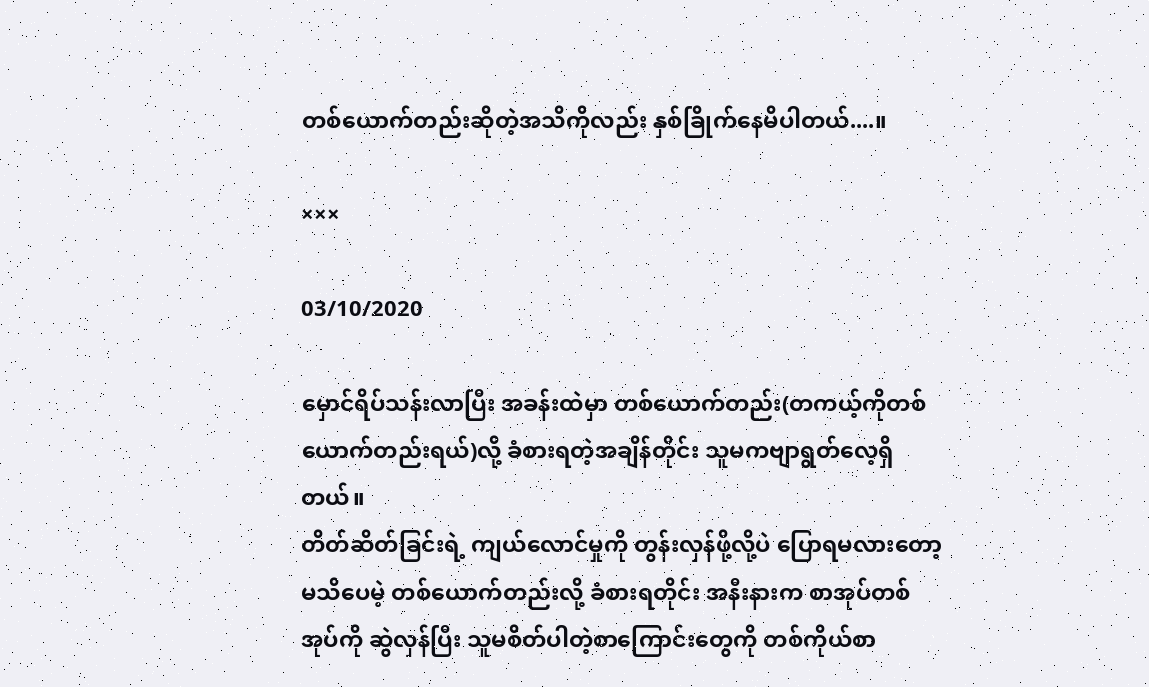တစ်ယောက်တည်းဆိုတဲ့အသိကိုလည်း နှစ်ခြိုက်နေမိပါတယ်....။

×××

03/10/2020

မှောင်ရိပ်သန်းလာပြီး အခန်းထဲမှာ တစ်ယောက်တည်း(တကယ့်ကိုတစ်ယောက်တည်းရယ်)လို့ ခံစားရတဲ့အချိန်တိုင်း သူမကဗျာရွတ်လေ့ရှိတယ်။
တိတ်ဆိတ်ခြင်းရဲ့ ကျယ်လောင်မှုကို တွန်းလှန်ဖို့လို့ပဲ ပြောရမလားတော့မသိပေမဲ့ တစ်ယောက်တည်းလို့ ခံစားရတိုင်း အနီးနားက စာအုပ်တစ်အုပ်ကို ဆွဲလှန်ပြီး သူမစိတ်ပါတဲ့စာကြောင်းတွေကို တစ်ကိုယ်စာ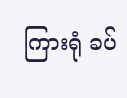ကြားရုံ ခပ်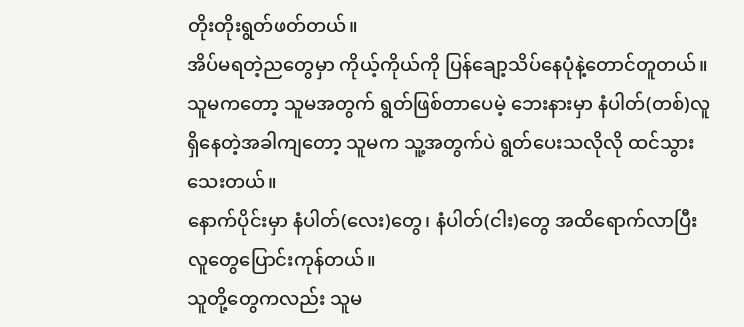တိုးတိုးရွတ်ဖတ်တယ်။
အိပ်မရတဲ့ညတွေမှာ ကိုယ့်ကိုယ်ကို ပြန်ချော့သိပ်နေပုံနဲ့တောင်တူတယ်။
သူမကတော့ သူမအတွက် ရွတ်ဖြစ်တာပေမဲ့ ဘေးနားမှာ နံပါတ်(တစ်)လူရှိနေတဲ့အခါကျတော့ သူမက သူ့အတွက်ပဲ ရွတ်ပေးသလိုလို ထင်သွားသေးတယ်။
နောက်ပိုင်းမှာ နံပါတ်(လေး)တွေ၊ နံပါတ်(ငါး)တွေ အထိရောက်လာပြီး လူတွေပြောင်းကုန်တယ်။
သူတို့တွေကလည်း သူမ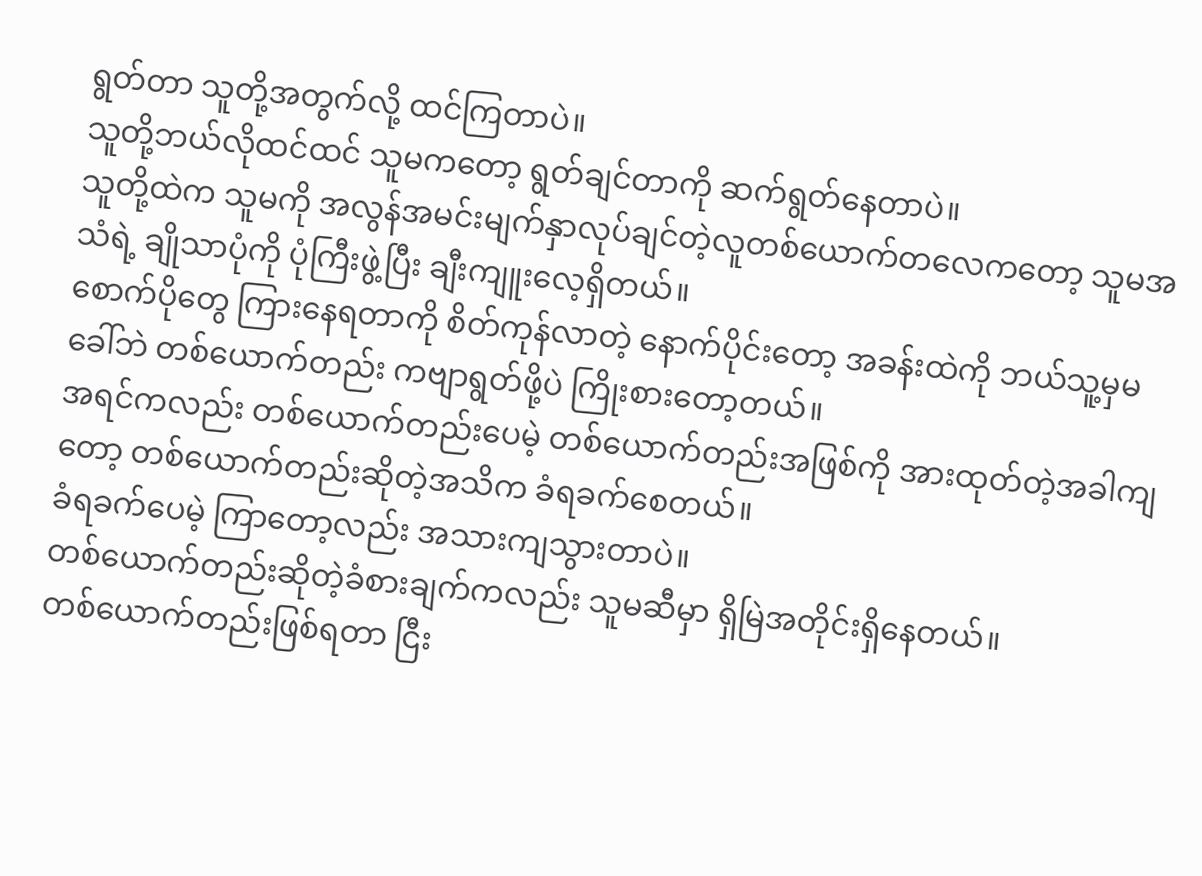ရွတ်တာ သူတို့အတွက်လို့ ထင်ကြတာပဲ။
သူတို့ဘယ်လိုထင်ထင် သူမကတော့ ရွတ်ချင်တာကို ဆက်ရွတ်နေတာပဲ။
သူတို့ထဲက သူမကို အလွန်အမင်းမျက်နှာလုပ်ချင်တဲ့လူတစ်ယောက်တလေကတော့ သူမအသံရဲ့ ချိုသာပုံကို ပုံကြီးဖွဲ့ပြီး ချီးကျူးလေ့ရှိတယ်။
စောက်ပိုတွေ ကြားနေရတာကို စိတ်ကုန်လာတဲ့ နောက်ပိုင်းတော့ အခန်းထဲကို ဘယ်သူ့မှမခေါ်ဘဲ တစ်ယောက်တည်း ကဗျာရွတ်ဖို့ပဲ ကြိုးစားတော့တယ်။
အရင်ကလည်း တစ်ယောက်တည်းပေမဲ့ တစ်ယောက်တည်းအဖြစ်ကို အားထုတ်တဲ့အခါကျတော့ တစ်ယောက်တည်းဆိုတဲ့အသိက ခံရခက်စေတယ်။
ခံရခက်ပေမဲ့ ကြာတော့လည်း အသားကျသွားတာပဲ။
တစ်ယောက်တည်းဆိုတဲ့ခံစားချက်ကလည်း သူမဆီမှာ ရှိမြဲအတိုင်းရှိနေတယ်။
တစ်ယောက်တည်းဖြစ်ရတာ ငြီး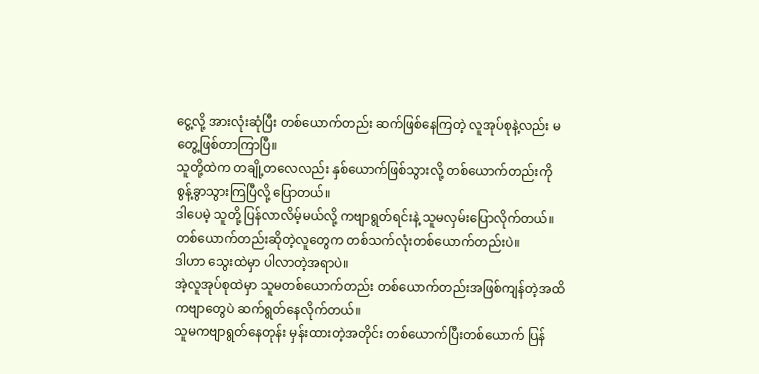ငွေ့လို့ အားလုံးဆုံပြီး တစ်ယောက်တည်း ဆက်ဖြစ်နေကြတဲ့ လူအုပ်စုနဲ့လည်း မတွေ့ဖြစ်တာကြာပြီ။
သူတို့ထဲက တချို့တလေလည်း နှစ်ယောက်ဖြစ်သွားလို့ တစ်ယောက်တည်းကို စွန့်ခွာသွားကြပြီလို့ ပြောတယ်။
ဒါပေမဲ့ သူတို့ ပြန်လာလိမ့်မယ်လို့ ကဗျာရွတ်ရင်းနဲ့ သူမလှမ်းပြောလိုက်တယ်။
တစ်ယောက်တည်းဆိုတဲ့လူတွေက တစ်သက်လုံးတစ်ယောက်တည်းပဲ။
ဒါဟာ သွေးထဲမှာ ပါလာတဲ့အရာပဲ။
အဲ့လူအုပ်စုထဲမှာ သူမတစ်ယောက်တည်း တစ်ယောက်တည်းအဖြစ်ကျန်တဲ့အထိ ကဗျာတွေပဲ ဆက်ရွတ်နေလိုက်တယ်။
သူမကဗျာရွတ်နေတုန်း မှန်းထားတဲ့အတိုင်း တစ်ယောက်ပြီးတစ်ယောက် ပြန်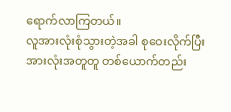ရောက်လာကြတယ်။
လူအားလုံးစုံသွားတဲ့အခါ စုဝေးလိုက်ပြီး အားလုံးအတူတူ တစ်ယောက်တည်း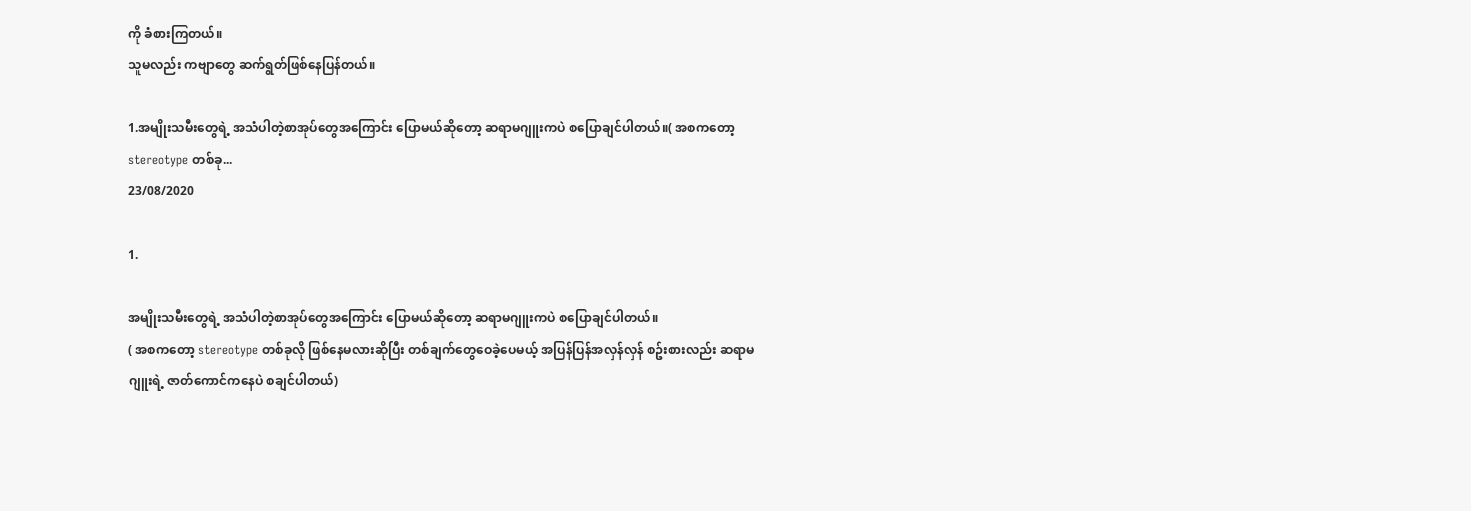ကို ခံစားကြတယ်။
သူမလည်း ကဗျာတွေ ဆက်ရွတ်ဖြစ်နေပြန်တယ်။

1.အမျိုးသမီးတွေရဲ့ အသံပါတဲ့စာအုပ်တွေအကြောင်း ပြောမယ်ဆိုတော့ ဆရာမဂျူးကပဲ စပြောချင်ပါတယ်။( အစကတော့ stereotype တစ်ခု...
23/08/2020

1.

အမျိုးသမီးတွေရဲ့ အသံပါတဲ့စာအုပ်တွေအကြောင်း ပြောမယ်ဆိုတော့ ဆရာမဂျူးကပဲ စပြောချင်ပါတယ်။
( အစကတော့ stereotype တစ်ခုလို ဖြစ်နေမလားဆိုပြီး တစ်ချက်တွေဝေခဲ့ပေမယ့် အပြန်ပြန်အလှန်လှန် စဥ်းစားလည်း ဆရာမဂျူးရဲ့ ဇာတ်ကောင်ကနေပဲ စချင်ပါတယ်)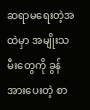ဆရာမရေးတဲ့အထဲမှာ အမျိုးသမီးတွေကို ခွန်အားပေးတဲ့ စာ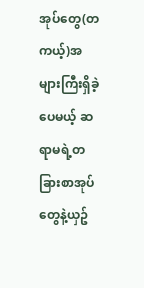အုပ်တွေ(တကယ့်)အများကြီးရှိခဲ့ပေမယ့် ဆရာမရဲ့တခြားစာအုပ်တွေနဲ့ယှဥ်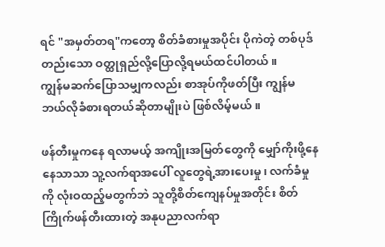ရင် "အမှတ်တရ"ကတော့ စိတ်ခံစားမှုအပိုင်း ပိုကဲတဲ့ တစ်ပုဒ်တည်းသော ဝတ္ထုရှည်လို့ပြောလို့ရမယ်ထင်ပါတယ်။
ကျွန်မဆက်ပြောသမျှကလည်း စာအုပ်ကိုဖတ်ပြီး ကျွန်မဘယ်လိုခံစားရတယ်ဆိုတာမျိုးပဲ ဖြစ်လိမ့်မယ်။

ဖန်တီးမှုကနေ ရလာမယ့် အကျိုးအမြတ်တွေကို မျှော်ကိုးဖို့နေနေသာသာ သူ့လက်ရာအပေါ် လူတွေရဲ့အားပေးမှု၊ လက်ခံမှုကို လုံးဝထည့်မတွက်ဘဲ သူတို့စိတ်ကျေနပ်မှုအတိုင်း စိတ်ကြိုက်ဖန်တီးထားတဲ့ အနုပညာလက်ရာ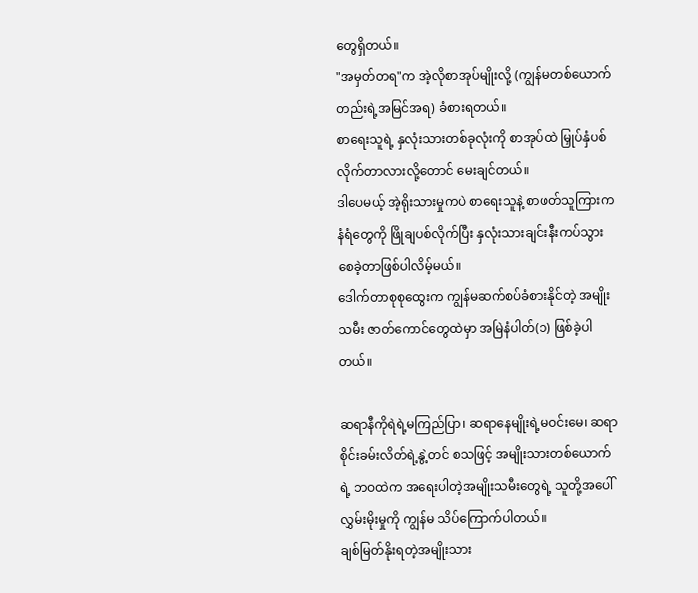တွေရှိတယ်။
"အမှတ်တရ"က အဲ့လိုစာအုပ်မျိုးလို့ (ကျွန်မတစ်ယောက်တည်းရဲ့အမြင်အရ) ခံစားရတယ်။
စာရေးသူရဲ့ နှလုံးသားတစ်ခုလုံးကို စာအုပ်ထဲ မြှုပ်နှံပစ်လိုက်တာလားလို့တောင် မေးချင်တယ်။
ဒါပေမယ့် အဲ့ရိုးသားမှုကပဲ စာရေးသူနဲ့ စာဖတ်သူကြားက နံရံတွေကို ဖြိုချပစ်လိုက်ပြီး နှလုံးသားချင်းနီးကပ်သွားစေခဲ့တာဖြစ်ပါလိမ့်မယ်။
ဒေါက်တာစုစုထွေးက ကျွန်မဆက်စပ်ခံစားနိုင်တဲ့ အမျိုးသမီး ဇာတ်ကောင်တွေထဲမှာ အမြဲနံပါတ်(၁) ဖြစ်ခဲ့ပါတယ်။

ဆရာနီကိုရဲရဲ့မကြည်ပြာ၊ ဆရာနေမျိုးရဲ့မဝင်းမေ၊ ဆရာစိုင်းခမ်းလိတ်ရဲ့နွဲ့တင် စသဖြင့် အမျိုးသားတစ်ယောက်ရဲ့ ဘဝထဲက အရေးပါတဲ့အမျိုးသမီးတွေရဲ့ သူတို့အပေါ် လွှမ်းမိုးမှုကို ကျွန်မ သိပ်ကြောက်ပါတယ်။
ချစ်မြတ်နိုးရတဲ့အမျိုးသား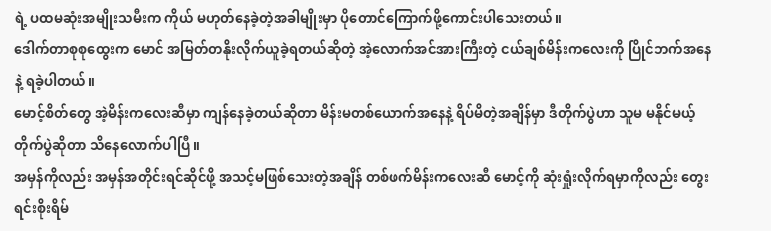ရဲ့ ပထမဆုံးအမျိုးသမီးက ကိုယ် မဟုတ်နေခဲ့တဲ့အခါမျိုးမှာ ပိုတောင်ကြောက်ဖို့ကောင်းပါသေးတယ်။
ဒေါက်တာစုစုထွေးက မောင် အမြတ်တနိုးလိုက်ယူခဲ့ရတယ်ဆိုတဲ့ အဲ့လောက်အင်အားကြီးတဲ့ ငယ်ချစ်မိန်းကလေးကို ပြိုင်ဘက်အနေနဲ့ ရခဲ့ပါတယ်။
မောင့်စိတ်တွေ အဲ့မိန်းကလေးဆီမှာ ကျန်နေခဲ့တယ်ဆိုတာ မိန်းမတစ်ယောက်အနေနဲ့ ရိပ်မိတဲ့အချိန်မှာ ဒီတိုက်ပွဲဟာ သူမ မနိုင်မယ့်တိုက်ပွဲဆိုတာ သိနေလောက်ပါပြီ။
အမှန်ကိုလည်း အမှန်အတိုင်းရင်ဆိုင်ဖို့ အသင့်မဖြစ်သေးတဲ့အချိန် တစ်ဖက်မိန်းကလေးဆီ မောင့်ကို ဆုံးရှုံးလိုက်ရမှာကိုလည်း တွေးရင်းစိုးရိမ်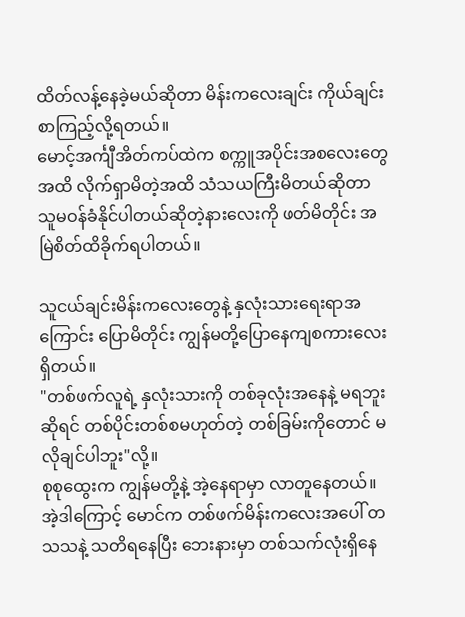ထိတ်လန့်နေခဲ့မယ်ဆိုတာ မိန်းကလေးချင်း ကိုယ်ချင်းစာကြည့်လို့ရတယ်။
မောင့်အင်္ကျီအိတ်ကပ်ထဲက စက္ကူအပိုင်းအစလေးတွေအထိ လိုက်ရှာမိတဲ့အထိ သံသယကြီးမိတယ်ဆိုတာ သူမဝန်ခံနိုင်ပါတယ်ဆိုတဲ့နားလေးကို ဖတ်မိတိုင်း အမြဲစိတ်ထိခိုက်ရပါတယ်။

သူငယ်ချင်းမိန်းကလေးတွေနဲ့ နှလုံးသားရေးရာအကြောင်း ပြောမိတိုင်း ကျွန်မတို့ပြောနေကျစကားလေးရှိတယ်။
"တစ်ဖက်လူရဲ့ နှလုံးသားကို တစ်ခုလုံးအနေနဲ့ မရဘူးဆိုရင် တစ်ပိုင်းတစ်စမဟုတ်တဲ့ တစ်ခြမ်းကိုတောင် မလိုချင်ပါဘူး"လို့။
စုစုထွေးက ကျွန်မတို့နဲ့ အဲ့နေရာမှာ လာတူနေတယ်။
အဲ့ဒါကြောင့် မောင်က တစ်ဖက်မိန်းကလေးအပေါ် တသသနဲ့ သတိရနေပြီး ဘေးနားမှာ တစ်သက်လုံးရှိနေ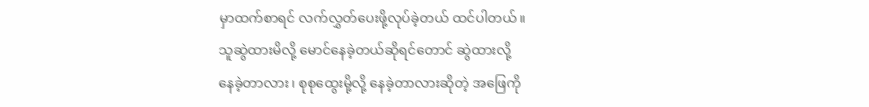မှာထက်စာရင် လက်လွှတ်ပေးဖို့လုပ်ခဲ့တယ် ထင်ပါတယ်။
သူဆွဲထားမိလို့ မောင်နေခဲ့တယ်ဆိုရင်တောင် ဆွဲထားလို့
နေခဲ့တာလား၊ စုစုထွေးမို့လို့ နေခဲ့တာလားဆိုတဲ့ အဖြေကို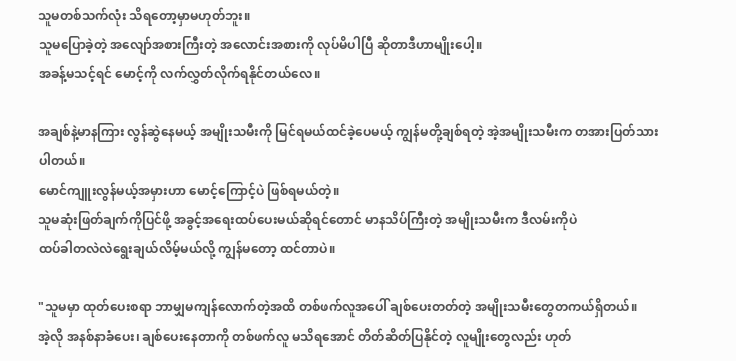သူမတစ်သက်လုံး သိရတော့မှာမဟုတ်ဘူး။
သူမပြောခဲ့တဲ့ အလျော်အစားကြီးတဲ့ အလောင်းအစားကို လုပ်မိပါပြီ ဆိုတာဒီဟာမျိုးပေါ့။
အခန့်မသင့်ရင် မောင့်ကို လက်လွှတ်လိုက်ရနိုင်တယ်လေ။

အချစ်နဲ့မာနကြား လွန်ဆွဲနေမယ့် အမျိုးသမီးကို မြင်ရမယ်ထင်ခဲ့ပေမယ့် ကျွန်မတို့ချစ်ရတဲ့ အဲ့အမျိုးသမီးက တအားပြတ်သားပါတယ်။
မောင်ကျူးလွန်မယ့်အမှားဟာ မောင့်ကြောင့်ပဲ ဖြစ်ရမယ်တဲ့။
သူမဆုံးဖြတ်ချက်ကိုပြင်ဖို့ အခွင့်အရေးထပ်ပေးမယ်ဆိုရင်တောင် မာနသိပ်ကြီးတဲ့ အမျိုးသမီးက ဒီလမ်းကိုပဲ
ထပ်ခါတလဲလဲရွေးချယ်လိမ့်မယ်လို့ ကျွန်မတော့ ထင်တာပဲ။

"သူမမှာ ထုတ်ပေးစရာ ဘာမျှမကျန်လောက်တဲ့အထိ တစ်ဖက်လူအပေါ် ချစ်ပေးတတ်တဲ့ အမျိုးသမီးတွေတကယ်ရှိတယ်။
အဲ့လို အနစ်နာခံပေး၊ ချစ်ပေးနေတာကို တစ်ဖက်လူ မသိရအောင် တိတ်ဆိတ်ပြနိုင်တဲ့ လူမျိုးတွေလည်း ဟုတ်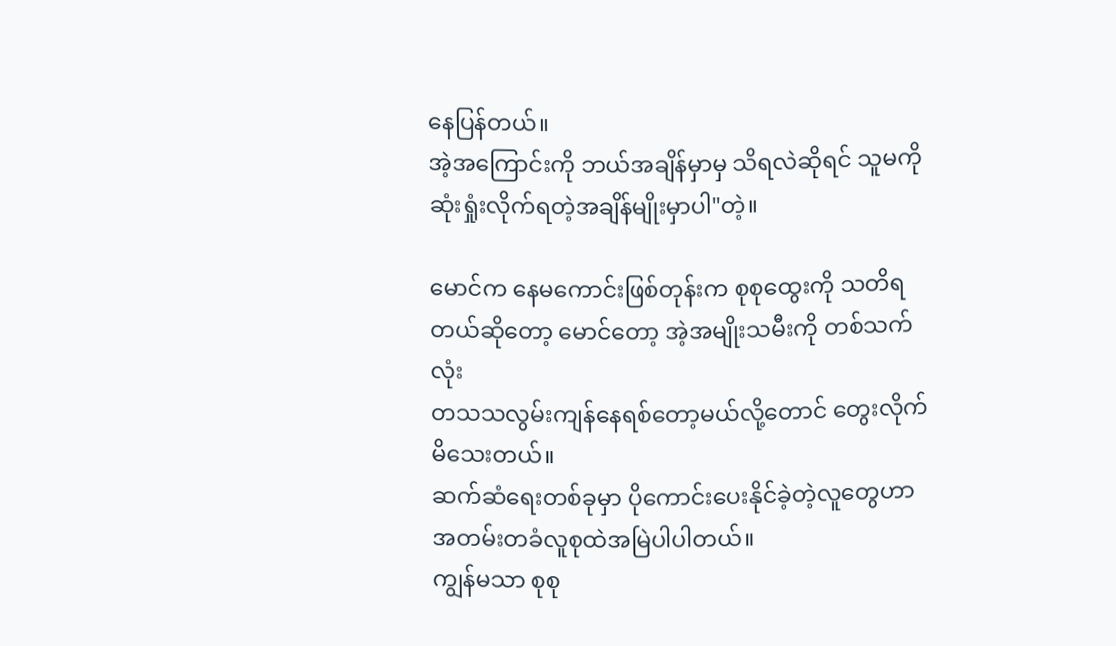နေပြန်တယ်။
အဲ့အကြောင်းကို ဘယ်အချိန်မှာမှ သိရလဲဆိုရင် သူမကို ဆုံးရှုံးလိုက်ရတဲ့အချိန်မျိုးမှာပါ"တဲ့။

မောင်က နေမကောင်းဖြစ်တုန်းက စုစုထွေးကို သတိရတယ်ဆိုတော့ မောင်တော့ အဲ့အမျိုးသမီးကို တစ်သက်လုံး
တသသလွမ်းကျန်နေရစ်တော့မယ်လို့တောင် တွေးလိုက်မိသေးတယ်။
ဆက်ဆံရေးတစ်ခုမှာ ပိုကောင်းပေးနိုင်ခဲ့တဲ့လူတွေဟာ အတမ်းတခံလူစုထဲအမြဲပါပါတယ်။
ကျွန်မသာ စုစု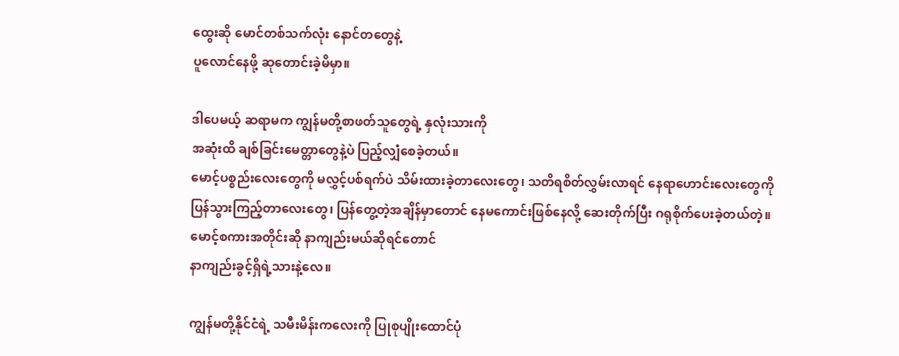ထွေးဆို မောင်တစ်သက်လုံး နောင်တတွေနဲ့
ပူလောင်နေဖို့ ဆုတောင်းခဲ့မိမှာ။

ဒါပေမယ့် ဆရာမက ကျွန်မတို့စာဖတ်သူတွေရဲ့ နှလုံးသားကို
အဆုံးထိ ချစ်ခြင်းမေတ္တာတွေနဲ့ပဲ ပြည့်လျှံစေခဲ့တယ်။
မောင့်ပစ္စည်းလေးတွေကို မလွှင့်ပစ်ရက်ပဲ သိမ်းထားခဲ့တာလေးတွေ၊ သတိရစိတ်လွှမ်းလာရင် နေရာဟောင်းလေးတွေကို ပြန်သွားကြည့်တာလေးတွေ၊ ပြန်တွေ့တဲ့အချိန်မှာတောင် နေမကောင်းဖြစ်နေလို့ ဆေးတိုက်ပြီး ဂရုစိုက်ပေးခဲ့တယ်တဲ့။
မောင့်စကားအတိုင်းဆို နာကျည်းမယ်ဆိုရင်တောင်
နာကျည်းခွင့်ရှိရဲ့သားနဲ့လေ။

ကျွန်မတို့နိုင်ငံရဲ့ သမီးမိန်းကလေးကို ပြုစုပျိုးထောင်ပုံ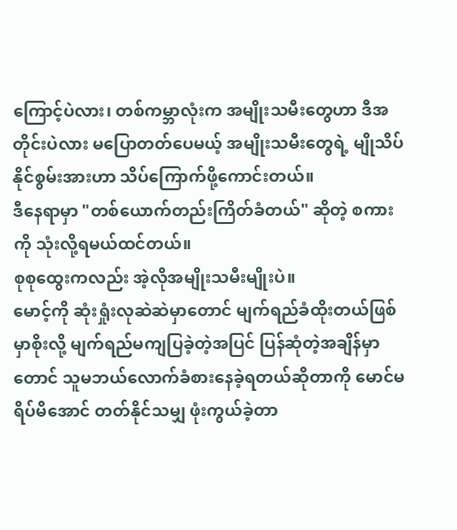ကြောင့်ပဲလား၊ တစ်ကမ္ဘာလုံးက အမျိုးသမီးတွေဟာ ဒီအတိုင်းပဲလား မပြောတတ်ပေမယ့် အမျိုးသမီးတွေရဲ့ မျိုသိပ်နိုင်စွမ်းအားဟာ သိပ်ကြောက်ဖို့ကောင်းတယ်။
ဒီနေရာမှာ "တစ်ယောက်တည်းကြိတ်ခံတယ်" ဆိုတဲ့ စကားကို သုံးလို့ရမယ်ထင်တယ်။
စုစုထွေးကလည်း အဲ့လိုအမျိုးသမီးမျိုးပဲ။
မောင့်ကို ဆုံးရှုံးလုဆဲဆဲမှာတောင် မျက်ရည်ခံထိုးတယ်ဖြစ်မှာစိုးလို့ မျက်ရည်မကျပြခဲ့တဲ့အပြင် ပြန်ဆုံတဲ့အချိန်မှာတောင် သူမဘယ်လောက်ခံစားနေခဲ့ရတယ်ဆိုတာကို မောင်မရိပ်မိအောင် တတ်နိုင်သမျှ ဖုံးကွယ်ခဲ့တာ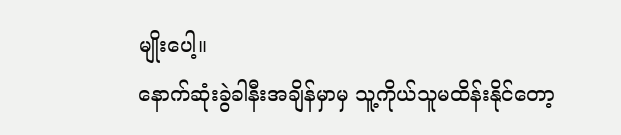မျိုးပေါ့။
နောက်ဆုံးခွဲခါနီးအချိန်မှာမှ သူ့ကိုယ်သူမထိန်းနိုင်တော့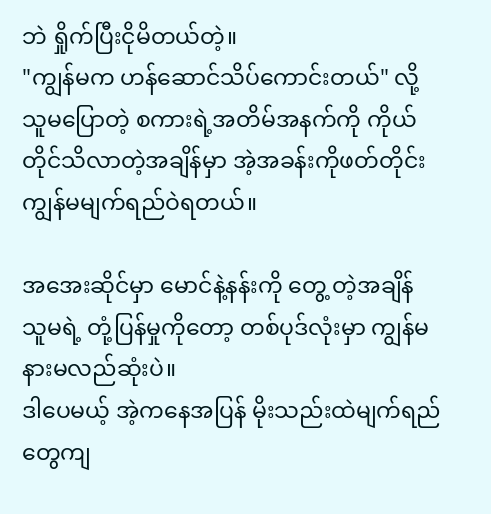ဘဲ ရှိုက်ပြီးငိုမိတယ်တဲ့။
"ကျွန်မက ဟန်ဆောင်သိပ်ကောင်းတယ်" လို့ သူမပြောတဲ့ စကားရဲ့အတိမ်အနက်ကို ကိုယ်တိုင်သိလာတဲ့အချိန်မှာ အဲ့အခန်းကိုဖတ်တိုင်း ကျွန်မမျက်ရည်ဝဲရတယ်။

အအေးဆိုင်မှာ မောင်နဲ့နန်းကို တွေ့ တဲ့အချိန် သူမရဲ့ တုံ့ပြန်မှုကိုတော့ တစ်ပုဒ်လုံးမှာ ကျွန်မနားမလည်ဆုံးပဲ။
ဒါပေမယ့် အဲ့ကနေအပြန် မိုးသည်းထဲမျက်ရည်တွေကျ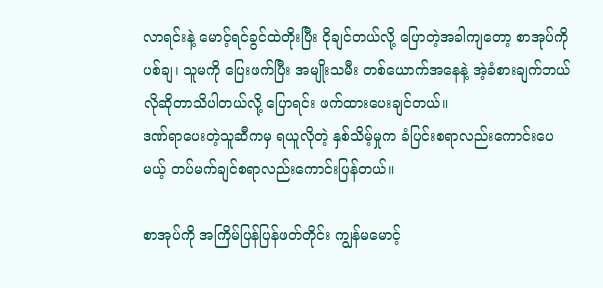လာရင်းနဲ့ မောင့်ရင်ခွင်ထဲတိုးပြီး ငိုချင်တယ်လို့ ပြောတဲ့အခါကျတော့ စာအုပ်ကို ပစ်ချ၊ သူမကို ပြေးဖက်ပြီး အမျိုးသမီး တစ်ယောက်အနေနဲ့ အဲ့ခံစားချက်ဘယ်လိုဆိုတာသိပါတယ်လို့ ပြောရင်း ဖက်ထားပေးချင်တယ်။
ဒဏ်ရာပေးတဲ့သူဆီကမှ ရယူလိုတဲ့ နှစ်သိမ့်မှုက ခံပြင်းစရာလည်းကောင်းပေမယ့် တပ်မက်ချင်စရာလည်းကောင်းပြန်တယ်။

စာအုပ်ကို အကြိမ်ပြန်ပြန်ဖတ်တိုင်း ကျွန်မမောင့်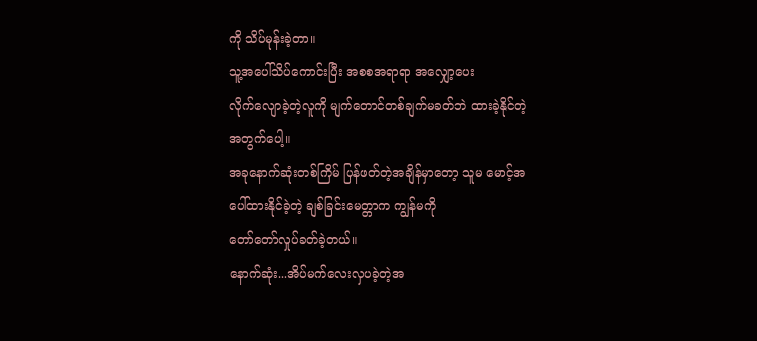ကို သိပ်မုန်းခဲ့တာ။
သူ့အပေါ်သိပ်ကောင်းပြီး အစစအရာရာ အလျှော့ပေး
လိုက်လျောခဲ့တဲ့လူကို မျက်တောင်တစ်ချက်မခတ်ဘဲ ထားခဲ့နိုင်တဲ့အတွက်ပေါ့။
အခုနောက်ဆုံးတစ်ကြိမ် ပြန်ဖတ်တဲ့အချိန်မှာတော့ သူမ မောင့်အပေါ်ထားနိုင်ခဲ့တဲ့ ချစ်ခြင်းမေတ္တာက ကျွန်မကို
တော်တော်လှုပ်ခတ်ခဲ့တယ်။
နောက်ဆုံး...အိပ်မက်လေးလှပခဲ့တဲ့အ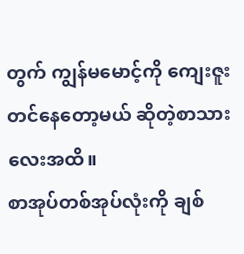တွက် ကျွန်မမောင့်ကို ကျေးဇူးတင်နေတော့မယ် ဆိုတဲ့စာသားလေးအထိ။
စာအုပ်တစ်အုပ်လုံးကို ချစ်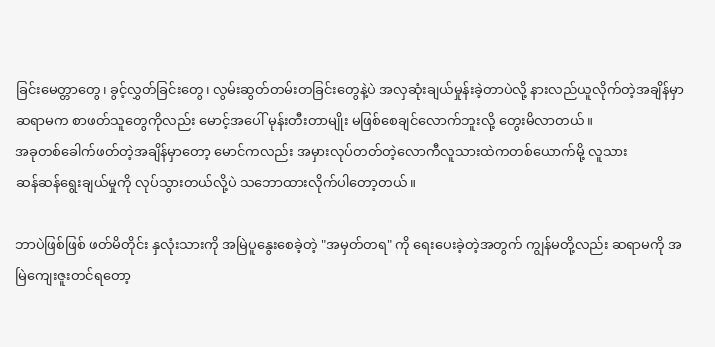ခြင်းမေတ္တာတွေ၊ ခွင့်လွှတ်ခြင်းတွေ၊ လွမ်းဆွတ်တမ်းတခြင်းတွေနဲ့ပဲ အလှဆုံးချယ်မှုန်းခဲ့တာပဲလို့ နားလည်ယူလိုက်တဲ့အချိန်မှာ ဆရာမက စာဖတ်သူတွေကိုလည်း မောင့်အပေါ် မုန်းတီးတာမျိုး မဖြစ်စေချင်လောက်ဘူးလို့ တွေးမိလာတယ်။
အခုတစ်ခေါက်ဖတ်တဲ့အချိန်မှာတော့ မောင်ကလည်း အမှားလုပ်တတ်တဲ့လောကီလူသားထဲကတစ်ယောက်မို့ လူသား
ဆန်ဆန်ရွေးချယ်မှုကို လုပ်သွားတယ်လို့ပဲ သဘောထားလိုက်ပါတော့တယ်။

ဘာပဲဖြစ်ဖြစ် ဖတ်မိတိုင်း နှလုံးသားကို အမြဲပူနွေးစေခဲ့တဲ့ "အမှတ်တရ" ကို ရေးပေးခဲ့တဲ့အတွက် ကျွန်မတို့လည်း ဆရာမကို အမြဲကျေးဇူးတင်ရတော့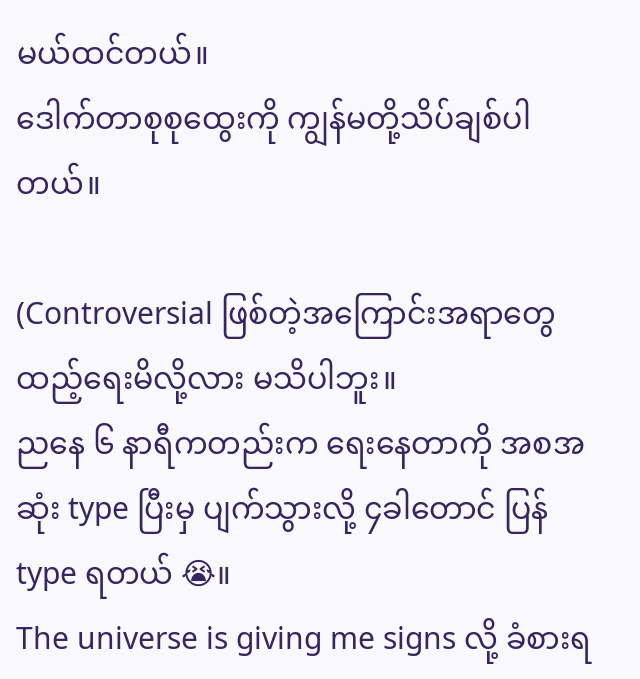မယ်ထင်တယ်။
ဒေါက်တာစုစုထွေးကို ကျွန်မတို့သိပ်ချစ်ပါတယ်။

(Controversial ဖြစ်တဲ့အကြောင်းအရာတွေ ထည့်ရေးမိလို့လား မသိပါဘူး။
ညနေ ၆ နာရီကတည်းက ရေးနေတာကို အစအဆုံး type ပြီးမှ ပျက်သွားလို့ ၄ခါတောင် ပြန် type ရတယ် 😭။
The universe is giving me signs လို့ ခံစားရ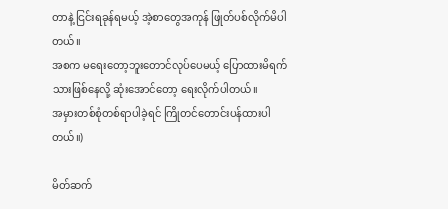တာနဲ့ ငြင်းရခုန်ရမယ့် အဲ့စာတွေအကုန် ဖြုတ်ပစ်လိုက်မိပါတယ်။
အစက မရေးတော့ဘူးတောင်လုပ်ပေမယ့် ပြောထားမိရက်သားဖြစ်နေလို့ ဆုံးအောင်တော့ ရေးလိုက်ပါတယ်။
အမှားတစ်စုံတစ်ရာပါခဲ့ရင် ကြိုတင်တောင်းပန်ထားပါတယ်။)

မိတ်ဆက်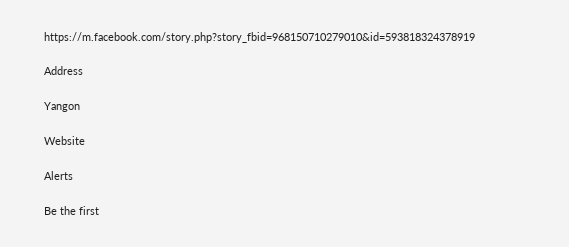https://m.facebook.com/story.php?story_fbid=968150710279010&id=593818324378919

Address

Yangon

Website

Alerts

Be the first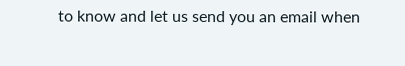to know and let us send you an email when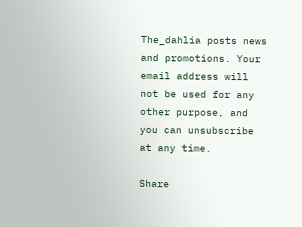The_dahlia posts news and promotions. Your email address will not be used for any other purpose, and you can unsubscribe at any time.

Share